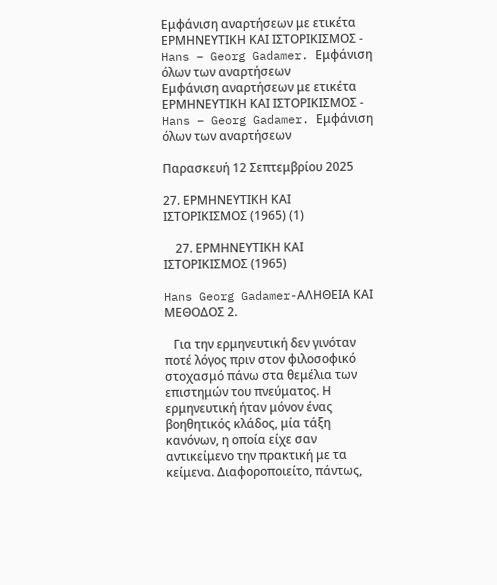Εμφάνιση αναρτήσεων με ετικέτα ΕΡΜΗΝΕΥΤΙΚΗ ΚΑΙ ΙΣΤΟΡΙΚΙΣΜΟΣ - Hans – Georg Gadamer. Εμφάνιση όλων των αναρτήσεων
Εμφάνιση αναρτήσεων με ετικέτα ΕΡΜΗΝΕΥΤΙΚΗ ΚΑΙ ΙΣΤΟΡΙΚΙΣΜΟΣ - Hans – Georg Gadamer. Εμφάνιση όλων των αναρτήσεων

Παρασκευή 12 Σεπτεμβρίου 2025

27. ΕΡΜΗΝΕΥΤΙΚΗ ΚΑΙ ΙΣΤΟΡΙΚΙΣΜΟΣ (1965) (1)

    27. ΕΡΜΗΝΕΥΤΙΚΗ ΚΑΙ ΙΣΤΟΡΙΚΙΣΜΟΣ (1965)

Hans Georg Gadamer-ΑΛΗΘΕΙΑ ΚΑΙ ΜΕΘΟΔΟΣ 2.

   Για την ερμηνευτική δεν γινόταν ποτέ λόγος πριν στον φιλοσοφικό στοχασμό πάνω στα θεμέλια των επιστημών του πνεύματος. Η ερμηνευτική ήταν μόνον ένας βοηθητικός κλάδος, μία τάξη κανόνων, η οποία είχε σαν αντικείμενο την πρακτική με τα κείμενα. Διαφοροποιείτο, πάντως,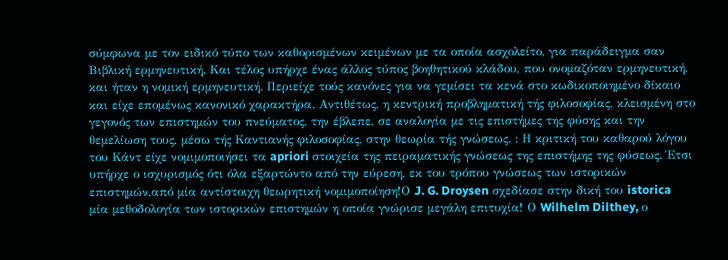σύμφωνα με τον ειδικό τύπο των καθορισμένων κειμένων με τα οποία ασχολείτο, για παράδειγμα σαν Βιβλική ερμηνευτική. Και τέλος υπήρχε ένας άλλος τύπος βοηθητικού κλάδου, που ονομαζόταν ερμηνευτική, και ήταν η νομική ερμηνευτική. Περιείχε τούς κανόνες για να γεμίσει τα κενά στο κωδικοποιημένο δίκαιο και είχε επομένως κανονικό χαρακτήρα. Αντιθέτως, η κεντρική προβληματική τής φιλοσοφίας, κλεισμένη στο γεγονός των επιστημών του πνεύματος, την έβλεπε, σε αναλογία με τις επιστήμες της φύσης και την θεμελίωση τους, μέσω τής Καντιανής φιλοσοφίας, στην θεωρία τής γνώσεως. : Η κριτική του καθαρού λόγου του Κάντ είχε νομιμοποιήσει τα apriori στοιχεία της πειραματικής γνώσεως της επιστήμης της φύσεως. Έτσι υπήρχε ο ισχυρισμός ότι όλα εξαρτώντο από την εύρεση, εκ του τρόπου γνώσεως των ιστορικών επιστημών,από μία αντίστοιχη θεωρητική νομιμοποίηση!Ο J. G. Droysen σχεδίασε στην δική του istorica μία μεθοδολογία των ιστορικών επιστημών η οποία γνώρισε μεγάλη επιτυχία! Ο Wilhelm Dilthey, ο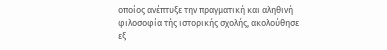οποίος ανέπτυξε την πραγματική και αληθινή φιλοσοφία τής ιστορικής σχολής, ακολούθησε εξ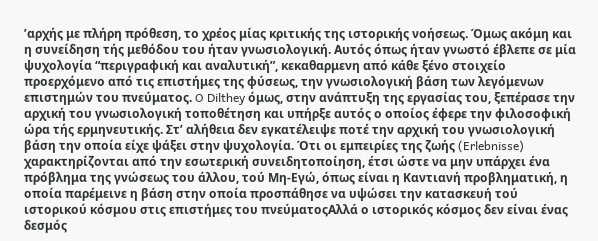’αρχής με πλήρη πρόθεση, το χρέος μίας κριτικής της ιστορικής νοήσεως. Όμως ακόμη και η συνείδηση τής μεθόδου του ήταν γνωσιολογική. Αυτός όπως ήταν γνωστό έβλεπε σε μία ψυχολογία “περιγραφική και αναλυτική”, κεκαθαρμενη από κάθε ξένο στοιχείο προερχόμενο από τις επιστήμες της φύσεως, την γνωσιολογική βάση των λεγόμενων επιστημών του πνεύματος. O Dilthey όμως, στην ανάπτυξη της εργασίας του, ξεπέρασε την αρχική του γνωσιολογική τοποθέτηση και υπήρξε αυτός ο οποίος έφερε την φιλοσοφική ώρα τής ερμηνευτικής. Στ’ αλήθεια δεν εγκατέλειψε ποτέ την αρχική του γνωσιολογική βάση την οποία είχε ψάξει στην ψυχολογία. Ότι οι εμπειρίες της ζωής (Erlebnisse) χαρακτηρίζονται από την εσωτερική συνειδητοποίηση, έτσι ώστε να μην υπάρχει ένα πρόβλημα της γνώσεως του άλλου, τού Μη-Εγώ, όπως είναι η Καντιανή προβληματική, η οποία παρέμεινε η βάση στην οποία προσπάθησε να υψώσει την κατασκευή τού ιστορικού κόσμου στις επιστήμες του πνεύματοςΑλλά ο ιστορικός κόσμος δεν είναι ένας δεσμός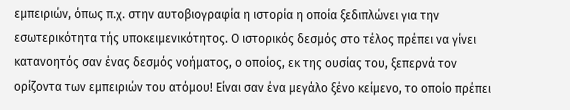εμπειριών, όπως π.χ. στην αυτοβιογραφία η ιστορία η οποία ξεδιπλώνει για την εσωτερικότητα τής υποκειμενικότητος. Ο ιστορικός δεσμός στο τέλος πρέπει να γίνει κατανοητός σαν ένας δεσμός νοήματος, ο οποίος, εκ της ουσίας του, ξεπερνά τον ορίζοντα των εμπειριών του ατόμου! Είναι σαν ένα μεγάλο ξένο κείμενο, το οποίο πρέπει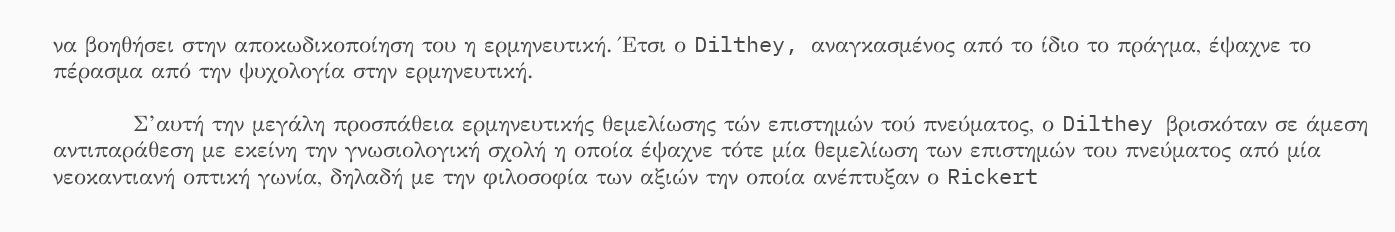να βοηθήσει στην αποκωδικοποίηση του η ερμηνευτική. Έτσι ο Dilthey, αναγκασμένος από το ίδιο το πράγμα, έψαχνε το πέρασμα από την ψυχολογία στην ερμηνευτική.

          Σ’αυτή την μεγάλη προσπάθεια ερμηνευτικής θεμελίωσης τών επιστημών τού πνεύματος, ο Dilthey βρισκόταν σε άμεση αντιπαράθεση με εκείνη την γνωσιολογική σχολή η οποία έψαχνε τότε μία θεμελίωση των επιστημών του πνεύματος από μία νεοκαντιανή οπτική γωνία, δηλαδή με την φιλοσοφία των αξιών την οποία ανέπτυξαν ο Rickert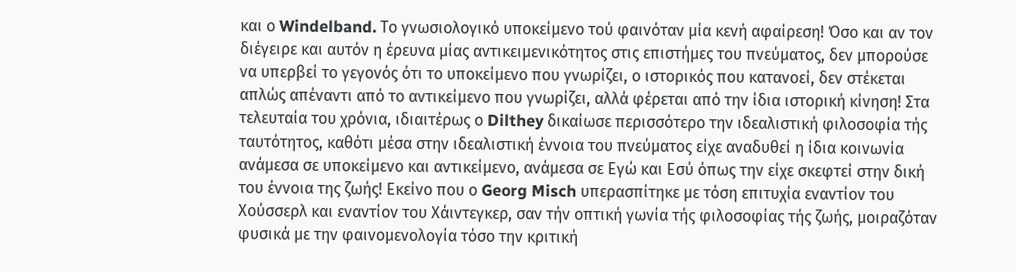και ο Windelband. Το γνωσιολογικό υποκείμενο τού φαινόταν μία κενή αφαίρεση! Όσο και αν τον διέγειρε και αυτόν η έρευνα μίας αντικειμενικότητος στις επιστήμες του πνεύματος, δεν μπορούσε να υπερβεί το γεγονός ότι το υποκείμενο που γνωρίζει, ο ιστορικός που κατανοεί, δεν στέκεται απλώς απέναντι από το αντικείμενο που γνωρίζει, αλλά φέρεται από την ίδια ιστορική κίνηση! Στα τελευταία του χρόνια, ιδιαιτέρως ο Dilthey δικαίωσε περισσότερο την ιδεαλιστική φιλοσοφία τής ταυτότητος, καθότι μέσα στην ιδεαλιστική έννοια του πνεύματος είχε αναδυθεί η ίδια κοινωνία ανάμεσα σε υποκείμενο και αντικείμενο, ανάμεσα σε Εγώ και Εσύ όπως την είχε σκεφτεί στην δική του έννοια της ζωής! Εκείνο που ο Georg Misch υπερασπίτηκε με τόση επιτυχία εναντίον του Χούσσερλ και εναντίον του Χάιντεγκερ, σαν τήν οπτική γωνία τής φιλοσοφίας τής ζωής, μοιραζόταν φυσικά με την φαινομενολογία τόσο την κριτική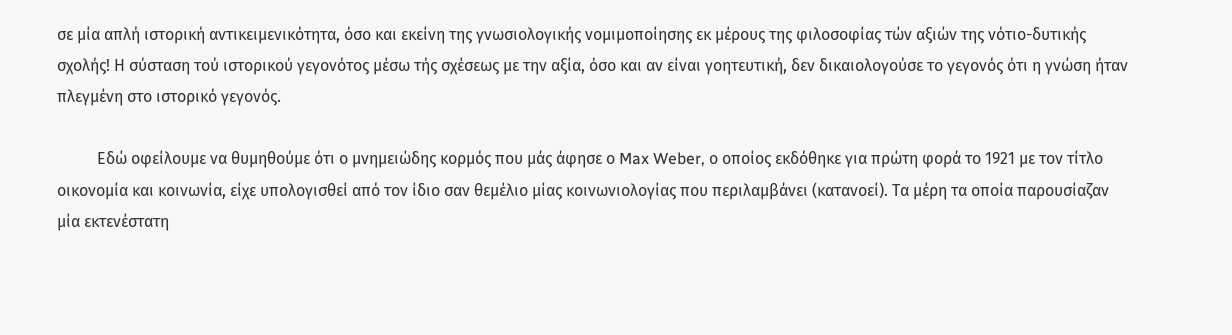σε μία απλή ιστορική αντικειμενικότητα, όσο και εκείνη της γνωσιολογικής νομιμοποίησης εκ μέρους της φιλοσοφίας τών αξιών της νότιο-δυτικής σχολής! Η σύσταση τού ιστορικού γεγονότος μέσω τής σχέσεως με την αξία, όσο και αν είναι γοητευτική, δεν δικαιολογούσε το γεγονός ότι η γνώση ήταν πλεγμένη στο ιστορικό γεγονός.

          Εδώ οφείλουμε να θυμηθούμε ότι ο μνημειώδης κορμός που μάς άφησε ο Max Weber, ο οποίος εκδόθηκε για πρώτη φορά το 1921 με τον τίτλο οικονομία και κοινωνία, είχε υπολογισθεί από τον ίδιο σαν θεμέλιο μίας κοινωνιολογίας που περιλαμβάνει (κατανοεί). Τα μέρη τα οποία παρουσίαζαν μία εκτενέστατη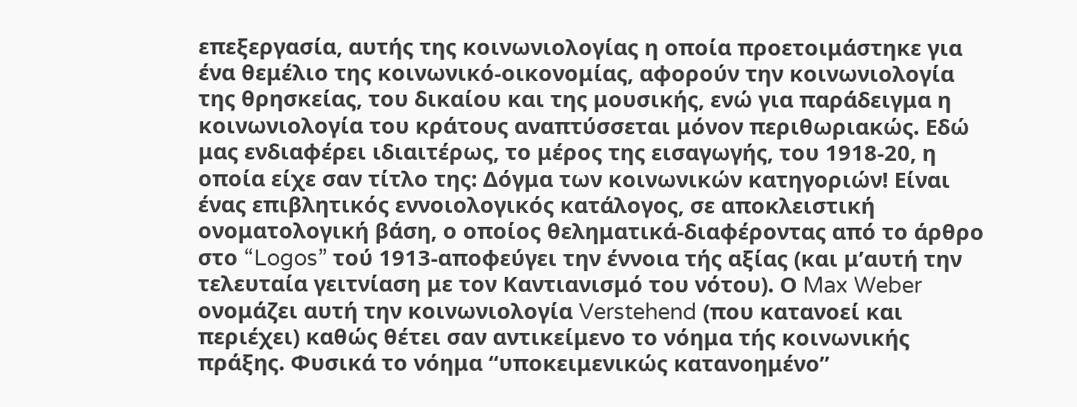επεξεργασία, αυτής της κοινωνιολογίας η οποία προετοιμάστηκε για ένα θεμέλιο της κοινωνικό-οικονομίας, αφορούν την κοινωνιολογία της θρησκείας, του δικαίου και της μουσικής, ενώ για παράδειγμα η κοινωνιολογία του κράτους αναπτύσσεται μόνον περιθωριακώς. Εδώ μας ενδιαφέρει ιδιαιτέρως, το μέρος της εισαγωγής, του 1918-20, η οποία είχε σαν τίτλο της: Δόγμα των κοινωνικών κατηγοριών! Είναι ένας επιβλητικός εννοιολογικός κατάλογος, σε αποκλειστική ονοματολογική βάση, ο οποίος θεληματικά-διαφέροντας από το άρθρο στο “Logos” τού 1913-αποφεύγει την έννοια τής αξίας (και μ’αυτή την τελευταία γειτνίαση με τον Καντιανισμό του νότου). Ο Max Weber ονομάζει αυτή την κοινωνιολογία Verstehend (που κατανοεί και περιέχει) καθώς θέτει σαν αντικείμενο το νόημα τής κοινωνικής πράξης. Φυσικά το νόημα “υποκειμενικώς κατανοημένο”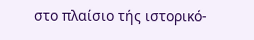στο πλαίσιο τής ιστορικό-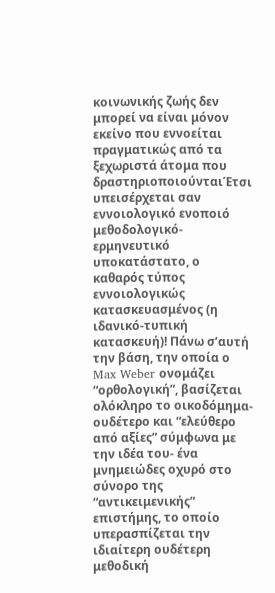κοινωνικής ζωής δεν μπορεί να είναι μόνον εκείνο που εννοείται πραγματικώς από τα ξεχωριστά άτομα που δραστηριοποιούνταιΈτσι υπεισέρχεται σαν εννοιολογικό ενοποιό μεθοδολογικό-ερμηνευτικό υποκατάστατο, ο καθαρός τύπος εννοιολογικώς κατασκευασμένος (η ιδανικό-τυπική κατασκευή)! Πάνω σ’αυτή την βάση, την οποία ο Max Weber ονομάζει “ορθολογική”, βασίζεται ολόκληρο το οικοδόμημα-ουδέτερο και “ελεύθερο από αξίες” σύμφωνα με την ιδέα του- ένα μνημειώδες οχυρό στο σύνορο της “αντικειμενικής” επιστήμης, το οποίο υπερασπίζεται την ιδιαίτερη ουδέτερη μεθοδική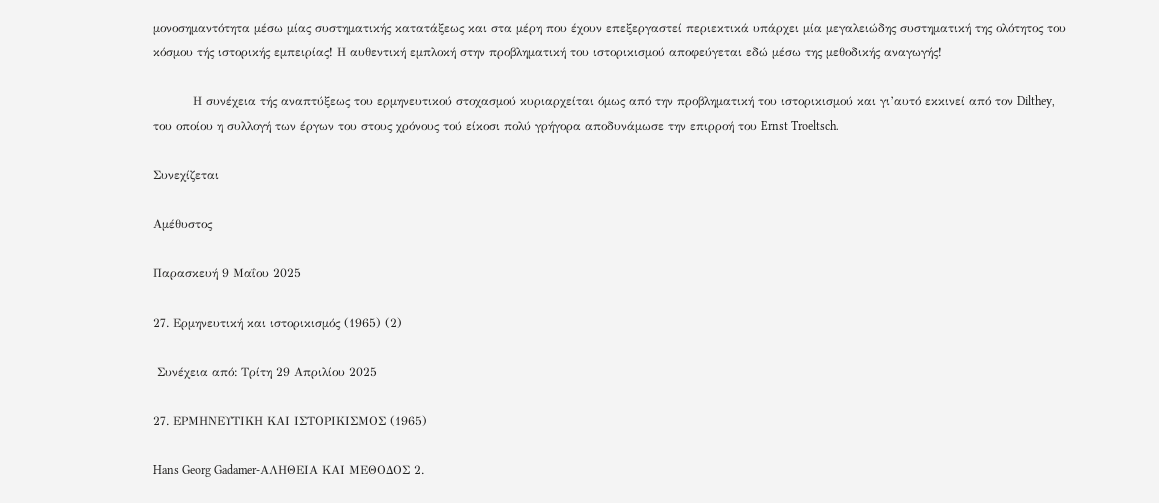μονοσημαντότητα μέσω μίας συστηματικής κατατάξεως και στα μέρη που έχουν επεξεργαστεί περιεκτικά υπάρχει μία μεγαλειώδης συστηματική της ολότητος του κόσμου τής ιστορικής εμπειρίας! Η αυθεντική εμπλοκή στην προβληματική του ιστορικισμού αποφεύγεται εδώ μέσω της μεθοδικής αναγωγής!

          Η συνέχεια τής αναπτύξεως του ερμηνευτικού στοχασμού κυριαρχείται όμως από την προβληματική του ιστορικισμού και γι’αυτό εκκινεί από τον Dilthey, του οποίου η συλλογή των έργων του στους χρόνους τού είκοσι πολύ γρήγορα αποδυνάμωσε την επιρροή του Ernst Troeltsch.

Συνεχίζεται

Αμέθυστος

Παρασκευή 9 Μαΐου 2025

27. Ερμηνευτική και ιστορικισμός (1965) (2)

 Συνέχεια από: Τρίτη 29 Απριλίου 2025

27. ΕΡΜΗΝΕΥΤΙΚΗ ΚΑΙ ΙΣΤΟΡΙΚΙΣΜΟΣ (1965)

Hans Georg Gadamer-ΑΛΗΘΕΙΑ ΚΑΙ ΜΕΘΟΔΟΣ 2.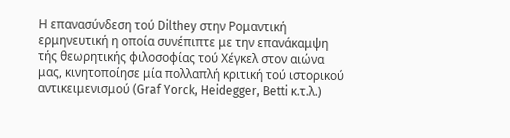Η επανασύνδεση τού Dilthey στην Ρομαντική ερμηνευτική η οποία συνέπιπτε με την επανάκαμψη τής θεωρητικής φιλοσοφίας τού Χέγκελ στον αιώνα μας, κινητοποίησε μία πολλαπλή κριτική τού ιστορικού αντικειμενισμού (Graf Yorck, Heidegger, Betti κ.τ.λ.)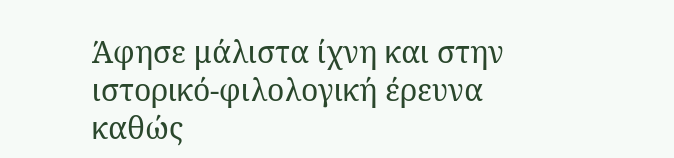Άφησε μάλιστα ίχνη και στην ιστορικό-φιλολογική έρευνα καθώς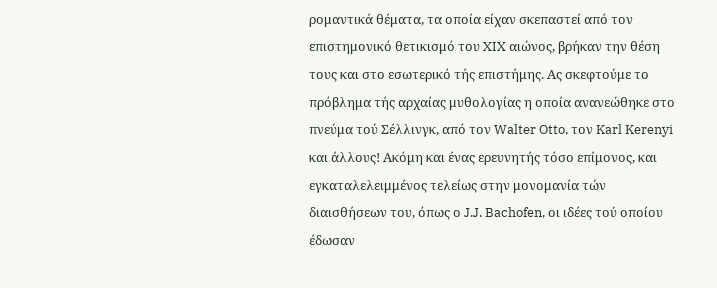ρομαντικά θέματα, τα οποία είχαν σκεπαστεί από τον επιστημονικό θετικισμό του XIX αιώνος, βρήκαν την θέση τους και στο εσωτερικό τής επιστήμης. Ας σκεφτούμε το πρόβλημα τής αρχαίας μυθολογίας η οποία ανανεώθηκε στο πνεύμα τού Σέλλινγκ, από τον Walter Otto, τον Karl Kerenyi και άλλους! Ακόμη και ένας ερευνητής τόσο επίμονος, και εγκαταλελειμμένος τελείως στην μονομανία τών διαισθήσεων του, όπως ο J.J. Bachofen, οι ιδέες τού οποίου έδωσαν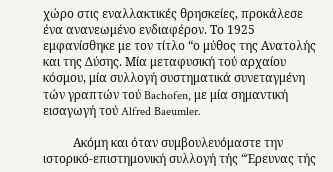χώρο στις εναλλακτικές θρησκείες, προκάλεσε ένα ανανεωμένο ενδιαφέρον. Το 1925 εμφανίσθηκε με τον τίτλο “ο μύθος της Ανατολής και της Δύσης. Μία μεταφυσική τού αρχαίου κόσμου, μία συλλογή συστηματικά συνεταγμένη τών γραπτών τού Bachofen, με μία σημαντική εισαγωγή τού Alfred Baeumler.

          Ακόμη και όταν συμβουλευόμαστε την ιστορικό-επιστημονική συλλογή τής “Έρευνας τής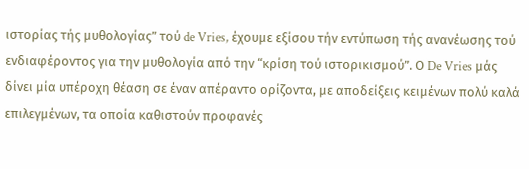ιστορίας τής μυθολογίας” τού de Vries, έχουμε εξίσου τήν εντύπωση τής ανανέωσης τού ενδιαφέροντος για την μυθολογία από την “κρίση τού ιστορικισμού”. Ο De Vries μάς δίνει μία υπέροχη θέαση σε έναν απέραντο ορίζοντα, με αποδείξεις κειμένων πολύ καλά επιλεγμένων, τα οποία καθιστούν προφανές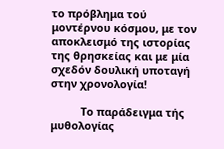το πρόβλημα τού μοντέρνου κόσμου, με τον αποκλεισμό της ιστορίας της θρησκείας και με μία σχεδόν δουλική υποταγή στην χρονολογία!

          Το παράδειγμα τής μυθολογίας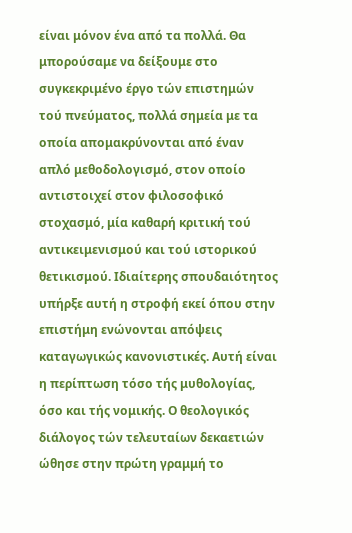είναι μόνον ένα από τα πολλά. Θα μπορούσαμε να δείξουμε στο συγκεκριμένο έργο τών επιστημών τού πνεύματος, πολλά σημεία με τα οποία απομακρύνονται από έναν απλό μεθοδολογισμό, στον οποίο αντιστοιχεί στον φιλοσοφικό στοχασμό, μία καθαρή κριτική τού αντικειμενισμού και τού ιστορικού θετικισμού. Ιδιαίτερης σπουδαιότητος υπήρξε αυτή η στροφή εκεί όπου στην επιστήμη ενώνονται απόψεις καταγωγικώς κανονιστικές. Αυτή είναι η περίπτωση τόσο τής μυθολογίας, όσο και τής νομικής. Ο θεολογικός διάλογος τών τελευταίων δεκαετιών ώθησε στην πρώτη γραμμή το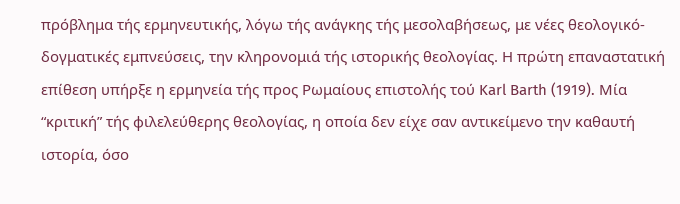πρόβλημα τής ερμηνευτικής, λόγω τής ανάγκης τής μεσολαβήσεως, με νέες θεολογικό-δογματικές εμπνεύσεις, την κληρονομιά τής ιστορικής θεολογίας. Η πρώτη επαναστατική επίθεση υπήρξε η ερμηνεία τής προς Ρωμαίους επιστολής τού Karl Barth (1919). Μία “κριτική” τής φιλελεύθερης θεολογίας, η οποία δεν είχε σαν αντικείμενο την καθαυτή ιστορία, όσο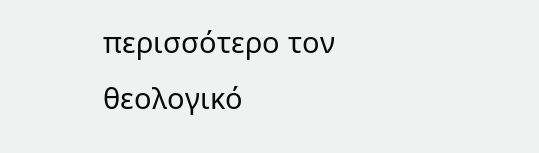περισσότερο τον θεολογικό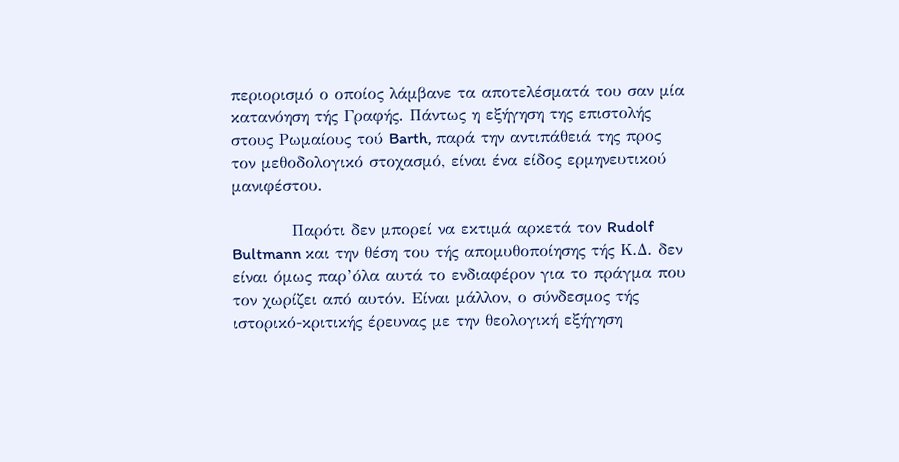περιορισμό ο οποίος λάμβανε τα αποτελέσματά του σαν μία κατανόηση τής Γραφής. Πάντως η εξήγηση της επιστολής στους Ρωμαίους τού Barth, παρά την αντιπάθειά της προς τον μεθοδολογικό στοχασμό, είναι ένα είδος ερμηνευτικού μανιφέστου.

          Παρότι δεν μπορεί να εκτιμά αρκετά τον Rudolf Bultmann και την θέση του τής απομυθοποίησης τής Κ.Δ. δεν είναι όμως παρ’όλα αυτά το ενδιαφέρον για το πράγμα που τον χωρίζει από αυτόν. Είναι μάλλον, ο σύνδεσμος τής ιστορικό-κριτικής έρευνας με την θεολογική εξήγηση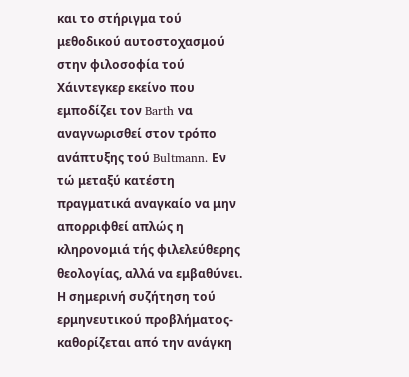και το στήριγμα τού μεθοδικού αυτοστοχασμού στην φιλοσοφία τού Χάιντεγκερ εκείνο που εμποδίζει τον Barth να αναγνωρισθεί στον τρόπο ανάπτυξης τού Bultmann. Εν τώ μεταξύ κατέστη πραγματικά αναγκαίο να μην απορριφθεί απλώς η κληρονομιά τής φιλελεύθερης θεολογίας, αλλά να εμβαθύνει. Η σημερινή συζήτηση τού ερμηνευτικού προβλήματος-καθορίζεται από την ανάγκη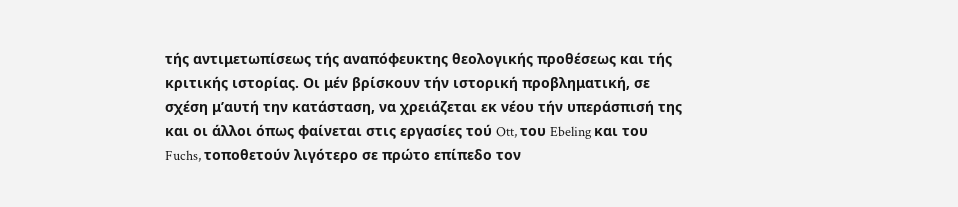τής αντιμετωπίσεως τής αναπόφευκτης θεολογικής προθέσεως και τής κριτικής ιστορίας. Οι μέν βρίσκουν τήν ιστορική προβληματική, σε σχέση μ’αυτή την κατάσταση, να χρειάζεται εκ νέου τήν υπεράσπισή της και οι άλλοι όπως φαίνεται στις εργασίες τού Ott, του Ebeling και του Fuchs, τοποθετούν λιγότερο σε πρώτο επίπεδο τον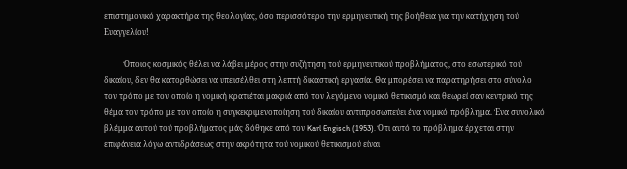επιστημονικό χαρακτήρα της θεολογίας, όσο περισσότερο την ερμηνευτική της βοήθεια για την κατήχηση τού Ευαγγελίου!

          Όποιος κοσμικός θέλει να λάβει μέρος στην συζήτηση τού ερμηνευτικού προβλήματος, στο εσωτερικό τού δικαίου, δεν θα κατορθώσει να υπεισέλθει στη λεπτή δικαστική εργασία. Θα μπορέσει να παρατηρήσει στο σύνολο τον τρόπο με τον οποίο η νομική κρατιέται μακριά από τον λεγόμενο νομικό θετικισμό και θεωρεί σαν κεντρικό της θέμα τον τρόπο με τον οποίο η συγκεκριμενοποίηση τού δικαίου αντιπροσωπεύει ένα νομικό πρόβλημα. Ένα συνολικό βλέμμα αυτού τού προβλήματος μάς δόθηκε από τον Karl Engisch (1953). Ότι αυτό το πρόβλημα έρχεται στην επιφάνεια λόγω αντιδράσεως στην ακρότητα τού νομικού θετικισμού είναι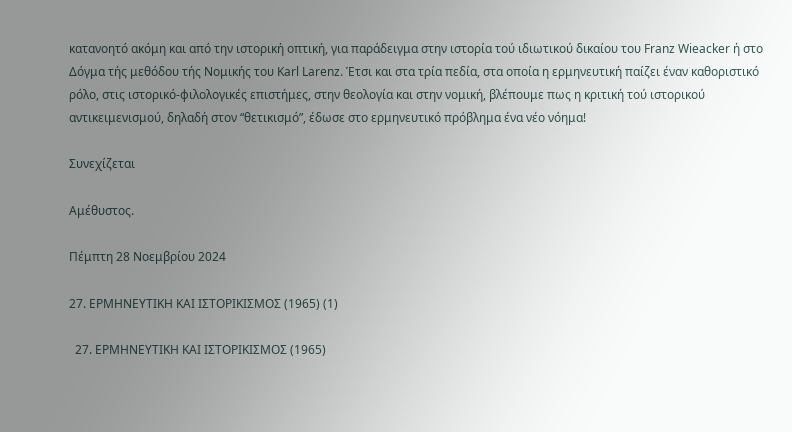κατανοητό ακόμη και από την ιστορική οπτική, για παράδειγμα στην ιστορία τού ιδιωτικού δικαίου του Franz Wieacker ή στο Δόγμα τής μεθόδου τής Νομικής του Karl Larenz. Έτσι και στα τρία πεδία, στα οποία η ερμηνευτική παίζει έναν καθοριστικό ρόλο, στις ιστορικό-φιλολογικές επιστήμες, στην θεολογία και στην νομική, βλέπουμε πως η κριτική τού ιστορικού αντικειμενισμού, δηλαδή στον “θετικισμό”, έδωσε στο ερμηνευτικό πρόβλημα ένα νέο νόημα!

Συνεχίζεται

Αμέθυστος.

Πέμπτη 28 Νοεμβρίου 2024

27. ΕΡΜΗΝΕΥΤΙΚΗ ΚΑΙ ΙΣΤΟΡΙΚΙΣΜΟΣ (1965) (1)

  27. ΕΡΜΗΝΕΥΤΙΚΗ ΚΑΙ ΙΣΤΟΡΙΚΙΣΜΟΣ (1965)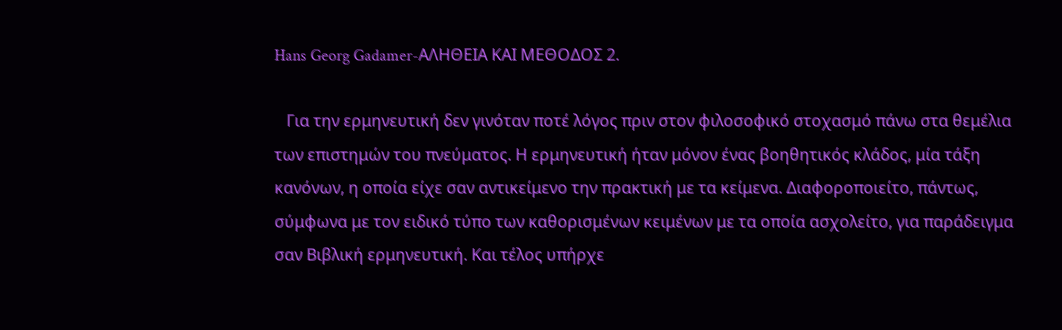Hans Georg Gadamer-ΑΛΗΘΕΙΑ ΚΑΙ ΜΕΘΟΔΟΣ 2.

   Για την ερμηνευτική δεν γινόταν ποτέ λόγος πριν στον φιλοσοφικό στοχασμό πάνω στα θεμέλια των επιστημών του πνεύματος. Η ερμηνευτική ήταν μόνον ένας βοηθητικός κλάδος, μία τάξη κανόνων, η οποία είχε σαν αντικείμενο την πρακτική με τα κείμενα. Διαφοροποιείτο, πάντως, σύμφωνα με τον ειδικό τύπο των καθορισμένων κειμένων με τα οποία ασχολείτο, για παράδειγμα σαν Βιβλική ερμηνευτική. Και τέλος υπήρχε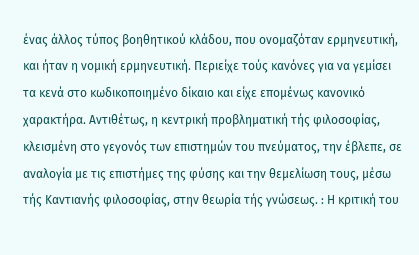ένας άλλος τύπος βοηθητικού κλάδου, που ονομαζόταν ερμηνευτική, και ήταν η νομική ερμηνευτική. Περιείχε τούς κανόνες για να γεμίσει τα κενά στο κωδικοποιημένο δίκαιο και είχε επομένως κανονικό χαρακτήρα. Αντιθέτως, η κεντρική προβληματική τής φιλοσοφίας, κλεισμένη στο γεγονός των επιστημών του πνεύματος, την έβλεπε, σε αναλογία με τις επιστήμες της φύσης και την θεμελίωση τους, μέσω τής Καντιανής φιλοσοφίας, στην θεωρία τής γνώσεως. : Η κριτική του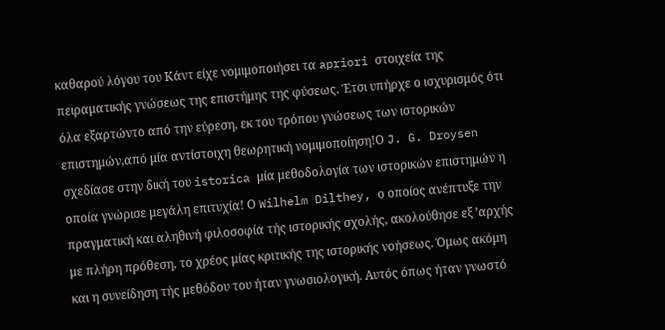καθαρού λόγου του Κάντ είχε νομιμοποιήσει τα apriori στοιχεία της πειραματικής γνώσεως της επιστήμης της φύσεως. Έτσι υπήρχε ο ισχυρισμός ότι όλα εξαρτώντο από την εύρεση, εκ του τρόπου γνώσεως των ιστορικών επιστημών,από μία αντίστοιχη θεωρητική νομιμοποίηση!Ο J. G. Droysen σχεδίασε στην δική του istorica μία μεθοδολογία των ιστορικών επιστημών η οποία γνώρισε μεγάλη επιτυχία! Ο Wilhelm Dilthey, ο οποίος ανέπτυξε την πραγματική και αληθινή φιλοσοφία τής ιστορικής σχολής, ακολούθησε εξ ’αρχής με πλήρη πρόθεση, το χρέος μίας κριτικής της ιστορικής νοήσεως. Όμως ακόμη και η συνείδηση τής μεθόδου του ήταν γνωσιολογική. Αυτός όπως ήταν γνωστό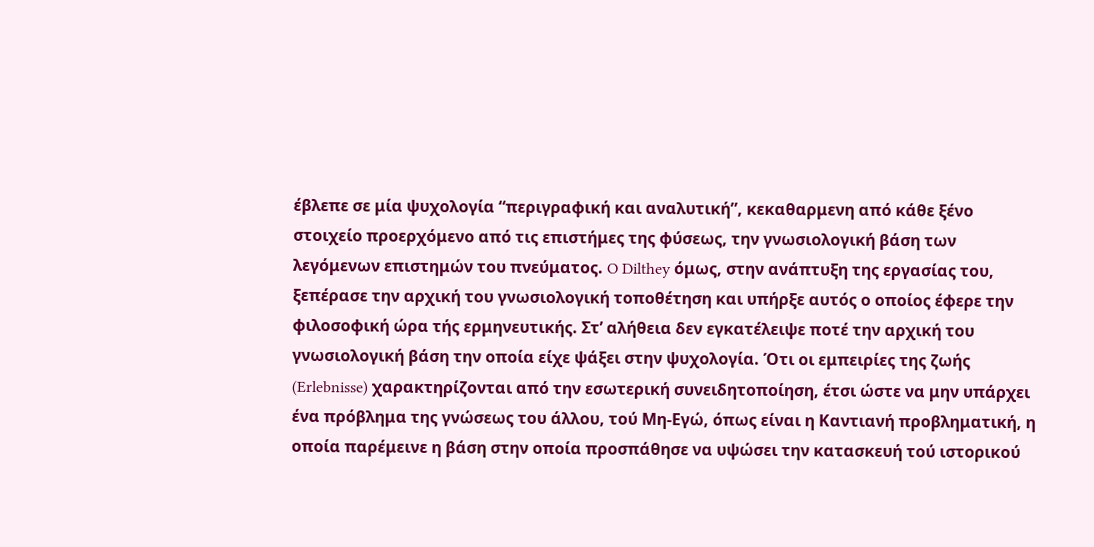έβλεπε σε μία ψυχολογία “περιγραφική και αναλυτική”, κεκαθαρμενη από κάθε ξένο στοιχείο προερχόμενο από τις επιστήμες της φύσεως, την γνωσιολογική βάση των λεγόμενων επιστημών του πνεύματος. O Dilthey όμως, στην ανάπτυξη της εργασίας του, ξεπέρασε την αρχική του γνωσιολογική τοποθέτηση και υπήρξε αυτός ο οποίος έφερε την φιλοσοφική ώρα τής ερμηνευτικής. Στ’ αλήθεια δεν εγκατέλειψε ποτέ την αρχική του γνωσιολογική βάση την οποία είχε ψάξει στην ψυχολογία. Ότι οι εμπειρίες της ζωής (Erlebnisse) χαρακτηρίζονται από την εσωτερική συνειδητοποίηση, έτσι ώστε να μην υπάρχει ένα πρόβλημα της γνώσεως του άλλου, τού Μη-Εγώ, όπως είναι η Καντιανή προβληματική, η οποία παρέμεινε η βάση στην οποία προσπάθησε να υψώσει την κατασκευή τού ιστορικού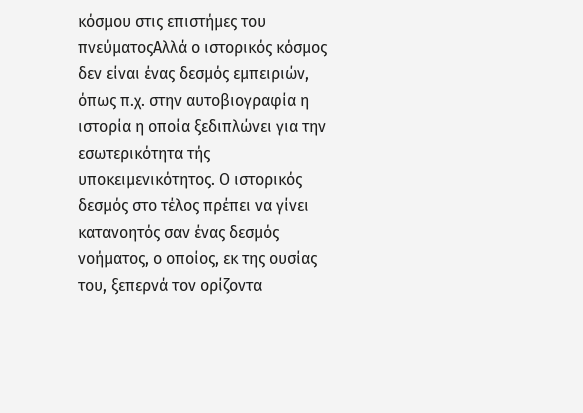κόσμου στις επιστήμες του πνεύματοςΑλλά ο ιστορικός κόσμος δεν είναι ένας δεσμός εμπειριών, όπως π.χ. στην αυτοβιογραφία η ιστορία η οποία ξεδιπλώνει για την εσωτερικότητα τής υποκειμενικότητος. Ο ιστορικός δεσμός στο τέλος πρέπει να γίνει κατανοητός σαν ένας δεσμός νοήματος, ο οποίος, εκ της ουσίας του, ξεπερνά τον ορίζοντα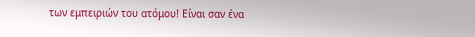των εμπειριών του ατόμου! Είναι σαν ένα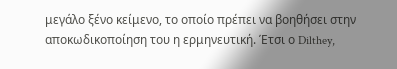μεγάλο ξένο κείμενο, το οποίο πρέπει να βοηθήσει στην αποκωδικοποίηση του η ερμηνευτική. Έτσι ο Dilthey,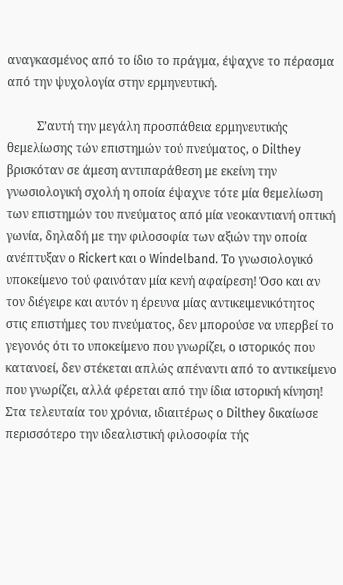αναγκασμένος από το ίδιο το πράγμα, έψαχνε το πέρασμα από την ψυχολογία στην ερμηνευτική.

          Σ’αυτή την μεγάλη προσπάθεια ερμηνευτικής θεμελίωσης τών επιστημών τού πνεύματος, ο Dilthey βρισκόταν σε άμεση αντιπαράθεση με εκείνη την γνωσιολογική σχολή η οποία έψαχνε τότε μία θεμελίωση των επιστημών του πνεύματος από μία νεοκαντιανή οπτική γωνία, δηλαδή με την φιλοσοφία των αξιών την οποία ανέπτυξαν ο Rickert και ο Windelband. Το γνωσιολογικό υποκείμενο τού φαινόταν μία κενή αφαίρεση! Όσο και αν τον διέγειρε και αυτόν η έρευνα μίας αντικειμενικότητος στις επιστήμες του πνεύματος, δεν μπορούσε να υπερβεί το γεγονός ότι το υποκείμενο που γνωρίζει, ο ιστορικός που κατανοεί, δεν στέκεται απλώς απέναντι από το αντικείμενο που γνωρίζει, αλλά φέρεται από την ίδια ιστορική κίνηση! Στα τελευταία του χρόνια, ιδιαιτέρως ο Dilthey δικαίωσε περισσότερο την ιδεαλιστική φιλοσοφία τής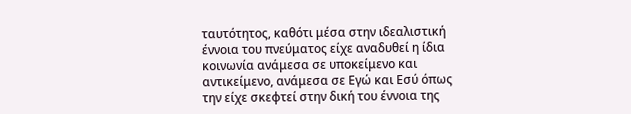ταυτότητος, καθότι μέσα στην ιδεαλιστική έννοια του πνεύματος είχε αναδυθεί η ίδια κοινωνία ανάμεσα σε υποκείμενο και αντικείμενο, ανάμεσα σε Εγώ και Εσύ όπως την είχε σκεφτεί στην δική του έννοια της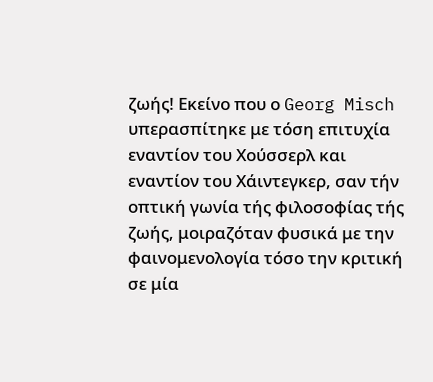ζωής! Εκείνο που ο Georg Misch υπερασπίτηκε με τόση επιτυχία εναντίον του Χούσσερλ και εναντίον του Χάιντεγκερ, σαν τήν οπτική γωνία τής φιλοσοφίας τής ζωής, μοιραζόταν φυσικά με την φαινομενολογία τόσο την κριτική σε μία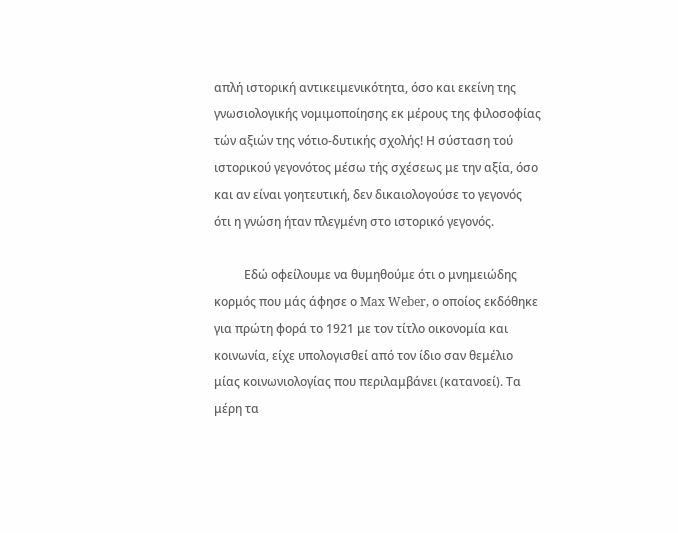απλή ιστορική αντικειμενικότητα, όσο και εκείνη της γνωσιολογικής νομιμοποίησης εκ μέρους της φιλοσοφίας τών αξιών της νότιο-δυτικής σχολής! Η σύσταση τού ιστορικού γεγονότος μέσω τής σχέσεως με την αξία, όσο και αν είναι γοητευτική, δεν δικαιολογούσε το γεγονός ότι η γνώση ήταν πλεγμένη στο ιστορικό γεγονός.

          Εδώ οφείλουμε να θυμηθούμε ότι ο μνημειώδης κορμός που μάς άφησε ο Max Weber, ο οποίος εκδόθηκε για πρώτη φορά το 1921 με τον τίτλο οικονομία και κοινωνία, είχε υπολογισθεί από τον ίδιο σαν θεμέλιο μίας κοινωνιολογίας που περιλαμβάνει (κατανοεί). Τα μέρη τα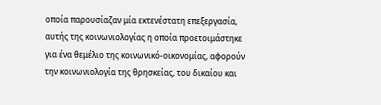οποία παρουσίαζαν μία εκτενέστατη επεξεργασία, αυτής της κοινωνιολογίας η οποία προετοιμάστηκε για ένα θεμέλιο της κοινωνικό-οικονομίας, αφορούν την κοινωνιολογία της θρησκείας, του δικαίου και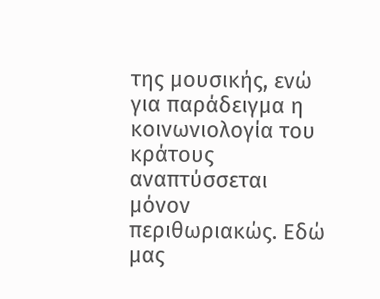της μουσικής, ενώ για παράδειγμα η κοινωνιολογία του κράτους αναπτύσσεται μόνον περιθωριακώς. Εδώ μας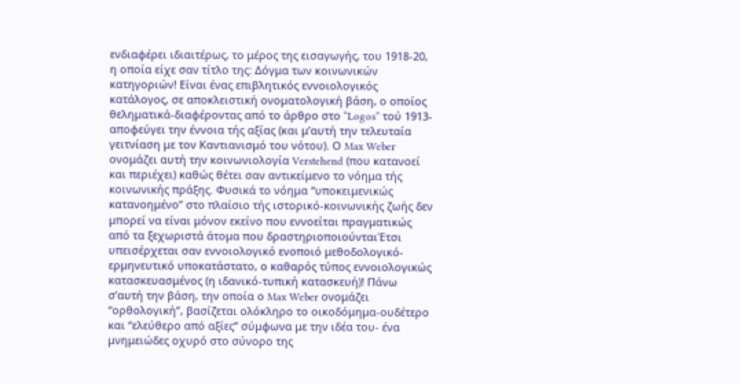ενδιαφέρει ιδιαιτέρως, το μέρος της εισαγωγής, του 1918-20, η οποία είχε σαν τίτλο της: Δόγμα των κοινωνικών κατηγοριών! Είναι ένας επιβλητικός εννοιολογικός κατάλογος, σε αποκλειστική ονοματολογική βάση, ο οποίος θεληματικά-διαφέροντας από το άρθρο στο “Logos” τού 1913-αποφεύγει την έννοια τής αξίας (και μ’αυτή την τελευταία γειτνίαση με τον Καντιανισμό του νότου). Ο Max Weber ονομάζει αυτή την κοινωνιολογία Verstehend (που κατανοεί και περιέχει) καθώς θέτει σαν αντικείμενο το νόημα τής κοινωνικής πράξης. Φυσικά το νόημα “υποκειμενικώς κατανοημένο” στο πλαίσιο τής ιστορικό-κοινωνικής ζωής δεν μπορεί να είναι μόνον εκείνο που εννοείται πραγματικώς από τα ξεχωριστά άτομα που δραστηριοποιούνταιΈτσι υπεισέρχεται σαν εννοιολογικό ενοποιό μεθοδολογικό-ερμηνευτικό υποκατάστατο, ο καθαρός τύπος εννοιολογικώς κατασκευασμένος (η ιδανικό-τυπική κατασκευή)! Πάνω σ’αυτή την βάση, την οποία ο Max Weber ονομάζει “ορθολογική”, βασίζεται ολόκληρο το οικοδόμημα-ουδέτερο και “ελεύθερο από αξίες” σύμφωνα με την ιδέα του- ένα μνημειώδες οχυρό στο σύνορο της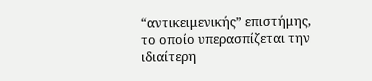“αντικειμενικής” επιστήμης, το οποίο υπερασπίζεται την ιδιαίτερη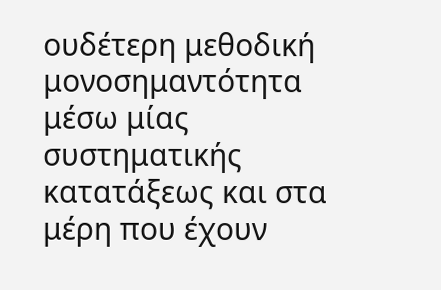ουδέτερη μεθοδική μονοσημαντότητα μέσω μίας συστηματικής κατατάξεως και στα μέρη που έχουν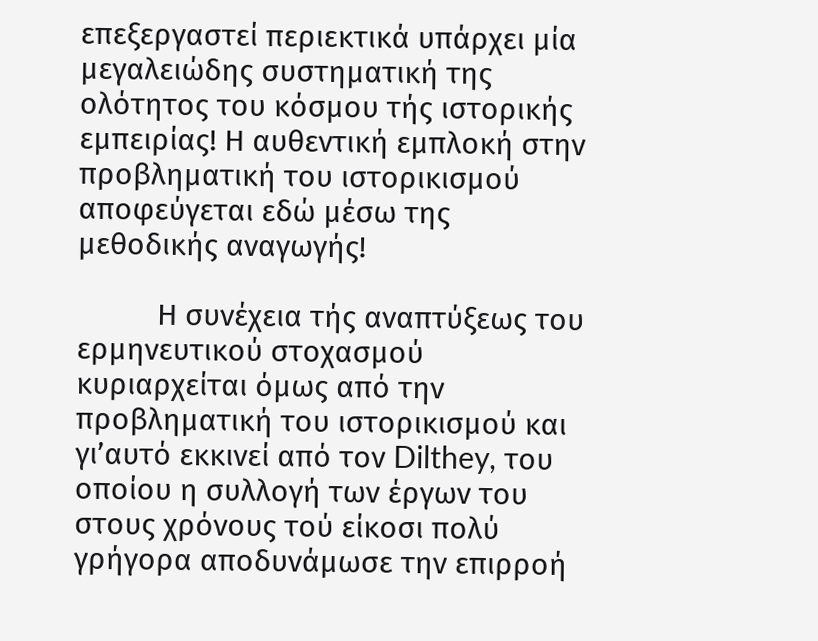επεξεργαστεί περιεκτικά υπάρχει μία μεγαλειώδης συστηματική της ολότητος του κόσμου τής ιστορικής εμπειρίας! Η αυθεντική εμπλοκή στην προβληματική του ιστορικισμού αποφεύγεται εδώ μέσω της μεθοδικής αναγωγής!

          Η συνέχεια τής αναπτύξεως του ερμηνευτικού στοχασμού κυριαρχείται όμως από την προβληματική του ιστορικισμού και γι’αυτό εκκινεί από τον Dilthey, του οποίου η συλλογή των έργων του στους χρόνους τού είκοσι πολύ γρήγορα αποδυνάμωσε την επιρροή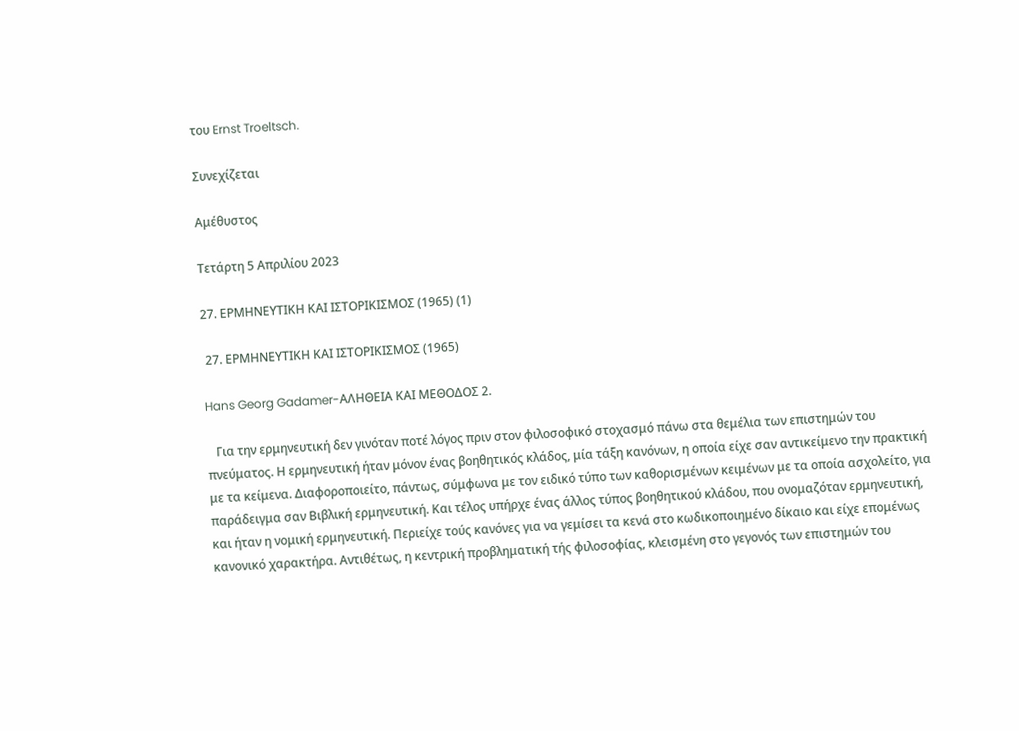του Ernst Troeltsch.

Συνεχίζεται

Αμέθυστος

Τετάρτη 5 Απριλίου 2023

27. ΕΡΜΗΝΕΥΤΙΚΗ ΚΑΙ ΙΣΤΟΡΙΚΙΣΜΟΣ (1965) (1)

 27. ΕΡΜΗΝΕΥΤΙΚΗ ΚΑΙ ΙΣΤΟΡΙΚΙΣΜΟΣ (1965)

Hans Georg Gadamer-ΑΛΗΘΕΙΑ ΚΑΙ ΜΕΘΟΔΟΣ 2.

   Για την ερμηνευτική δεν γινόταν ποτέ λόγος πριν στον φιλοσοφικό στοχασμό πάνω στα θεμέλια των επιστημών του πνεύματος. Η ερμηνευτική ήταν μόνον ένας βοηθητικός κλάδος, μία τάξη κανόνων, η οποία είχε σαν αντικείμενο την πρακτική με τα κείμενα. Διαφοροποιείτο, πάντως, σύμφωνα με τον ειδικό τύπο των καθορισμένων κειμένων με τα οποία ασχολείτο, για παράδειγμα σαν Βιβλική ερμηνευτική. Και τέλος υπήρχε ένας άλλος τύπος βοηθητικού κλάδου, που ονομαζόταν ερμηνευτική, και ήταν η νομική ερμηνευτική. Περιείχε τούς κανόνες για να γεμίσει τα κενά στο κωδικοποιημένο δίκαιο και είχε επομένως κανονικό χαρακτήρα. Αντιθέτως, η κεντρική προβληματική τής φιλοσοφίας, κλεισμένη στο γεγονός των επιστημών του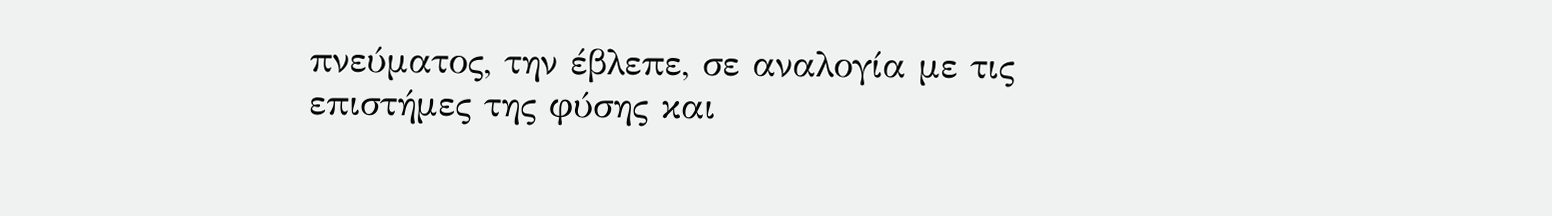πνεύματος, την έβλεπε, σε αναλογία με τις επιστήμες της φύσης και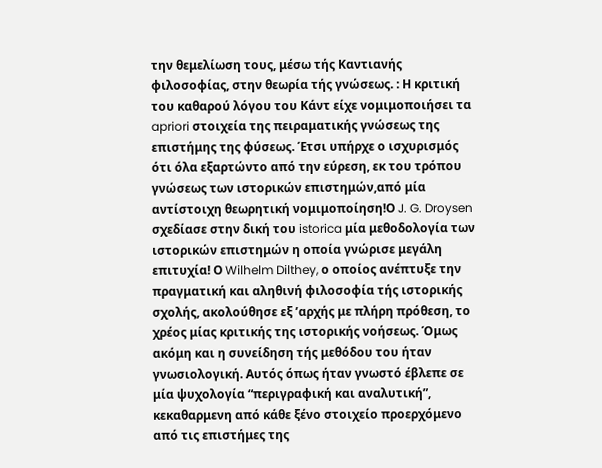την θεμελίωση τους, μέσω τής Καντιανής φιλοσοφίας, στην θεωρία τής γνώσεως. : Η κριτική του καθαρού λόγου του Κάντ είχε νομιμοποιήσει τα apriori στοιχεία της πειραματικής γνώσεως της επιστήμης της φύσεως. Έτσι υπήρχε ο ισχυρισμός ότι όλα εξαρτώντο από την εύρεση, εκ του τρόπου γνώσεως των ιστορικών επιστημών,από μία αντίστοιχη θεωρητική νομιμοποίηση!Ο J. G. Droysen σχεδίασε στην δική του istorica μία μεθοδολογία των ιστορικών επιστημών η οποία γνώρισε μεγάλη επιτυχία! Ο Wilhelm Dilthey, ο οποίος ανέπτυξε την πραγματική και αληθινή φιλοσοφία τής ιστορικής σχολής, ακολούθησε εξ ’αρχής με πλήρη πρόθεση, το χρέος μίας κριτικής της ιστορικής νοήσεως. Όμως ακόμη και η συνείδηση τής μεθόδου του ήταν γνωσιολογική. Αυτός όπως ήταν γνωστό έβλεπε σε μία ψυχολογία “περιγραφική και αναλυτική”, κεκαθαρμενη από κάθε ξένο στοιχείο προερχόμενο από τις επιστήμες της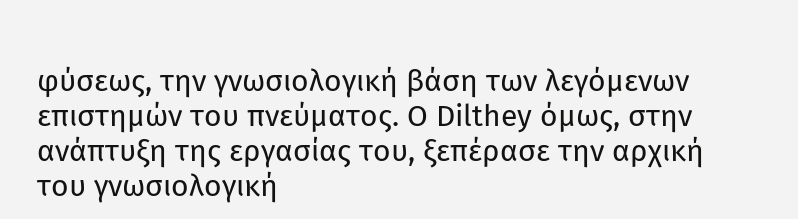φύσεως, την γνωσιολογική βάση των λεγόμενων επιστημών του πνεύματος. O Dilthey όμως, στην ανάπτυξη της εργασίας του, ξεπέρασε την αρχική του γνωσιολογική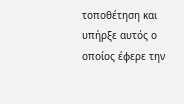τοποθέτηση και υπήρξε αυτός ο οποίος έφερε την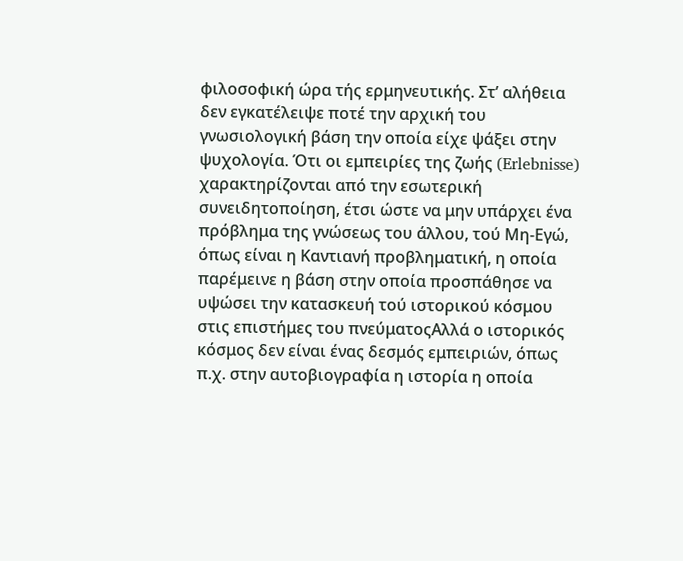φιλοσοφική ώρα τής ερμηνευτικής. Στ’ αλήθεια δεν εγκατέλειψε ποτέ την αρχική του γνωσιολογική βάση την οποία είχε ψάξει στην ψυχολογία. Ότι οι εμπειρίες της ζωής (Erlebnisse) χαρακτηρίζονται από την εσωτερική συνειδητοποίηση, έτσι ώστε να μην υπάρχει ένα πρόβλημα της γνώσεως του άλλου, τού Μη-Εγώ, όπως είναι η Καντιανή προβληματική, η οποία παρέμεινε η βάση στην οποία προσπάθησε να υψώσει την κατασκευή τού ιστορικού κόσμου στις επιστήμες του πνεύματοςΑλλά ο ιστορικός κόσμος δεν είναι ένας δεσμός εμπειριών, όπως π.χ. στην αυτοβιογραφία η ιστορία η οποία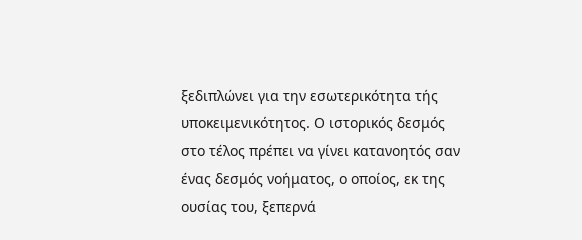ξεδιπλώνει για την εσωτερικότητα τής υποκειμενικότητος. Ο ιστορικός δεσμός στο τέλος πρέπει να γίνει κατανοητός σαν ένας δεσμός νοήματος, ο οποίος, εκ της ουσίας του, ξεπερνά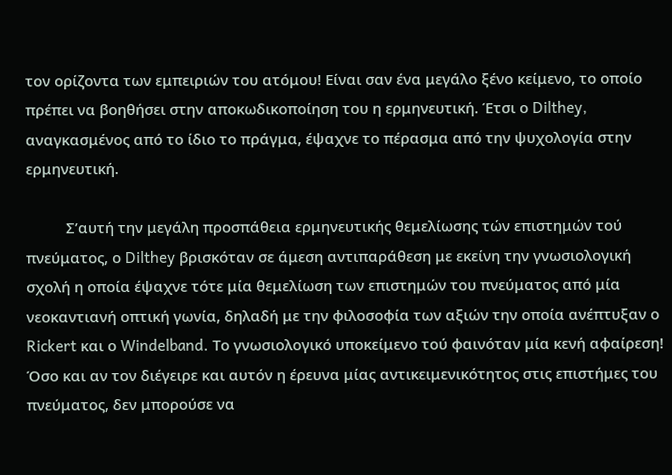τον ορίζοντα των εμπειριών του ατόμου! Είναι σαν ένα μεγάλο ξένο κείμενο, το οποίο πρέπει να βοηθήσει στην αποκωδικοποίηση του η ερμηνευτική. Έτσι ο Dilthey, αναγκασμένος από το ίδιο το πράγμα, έψαχνε το πέρασμα από την ψυχολογία στην ερμηνευτική.

          Σ’αυτή την μεγάλη προσπάθεια ερμηνευτικής θεμελίωσης τών επιστημών τού πνεύματος, ο Dilthey βρισκόταν σε άμεση αντιπαράθεση με εκείνη την γνωσιολογική σχολή η οποία έψαχνε τότε μία θεμελίωση των επιστημών του πνεύματος από μία νεοκαντιανή οπτική γωνία, δηλαδή με την φιλοσοφία των αξιών την οποία ανέπτυξαν ο Rickert και ο Windelband. Το γνωσιολογικό υποκείμενο τού φαινόταν μία κενή αφαίρεση! Όσο και αν τον διέγειρε και αυτόν η έρευνα μίας αντικειμενικότητος στις επιστήμες του πνεύματος, δεν μπορούσε να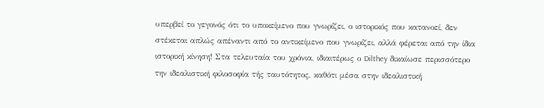υπερβεί το γεγονός ότι το υποκείμενο που γνωρίζει, ο ιστορικός που κατανοεί, δεν στέκεται απλώς απέναντι από το αντικείμενο που γνωρίζει, αλλά φέρεται από την ίδια ιστορική κίνηση! Στα τελευταία του χρόνια, ιδιαιτέρως ο Dilthey δικαίωσε περισσότερο την ιδεαλιστική φιλοσοφία τής ταυτότητος, καθότι μέσα στην ιδεαλιστική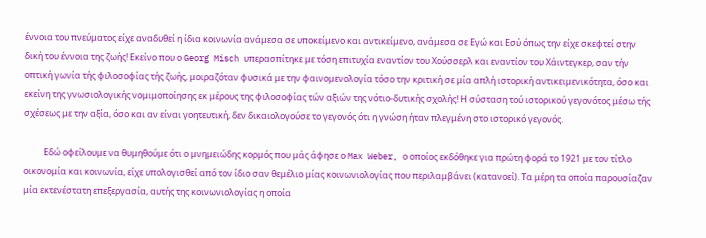έννοια του πνεύματος είχε αναδυθεί η ίδια κοινωνία ανάμεσα σε υποκείμενο και αντικείμενο, ανάμεσα σε Εγώ και Εσύ όπως την είχε σκεφτεί στην δική του έννοια της ζωής! Εκείνο που ο Georg Misch υπερασπίτηκε με τόση επιτυχία εναντίον του Χούσσερλ και εναντίον του Χάιντεγκερ, σαν τήν οπτική γωνία τής φιλοσοφίας τής ζωής, μοιραζόταν φυσικά με την φαινομενολογία τόσο την κριτική σε μία απλή ιστορική αντικειμενικότητα, όσο και εκείνη της γνωσιολογικής νομιμοποίησης εκ μέρους της φιλοσοφίας τών αξιών της νότιο-δυτικής σχολής! Η σύσταση τού ιστορικού γεγονότος μέσω τής σχέσεως με την αξία, όσο και αν είναι γοητευτική, δεν δικαιολογούσε το γεγονός ότι η γνώση ήταν πλεγμένη στο ιστορικό γεγονός.

          Εδώ οφείλουμε να θυμηθούμε ότι ο μνημειώδης κορμός που μάς άφησε ο Max Weber, ο οποίος εκδόθηκε για πρώτη φορά το 1921 με τον τίτλο οικονομία και κοινωνία, είχε υπολογισθεί από τον ίδιο σαν θεμέλιο μίας κοινωνιολογίας που περιλαμβάνει (κατανοεί). Τα μέρη τα οποία παρουσίαζαν μία εκτενέστατη επεξεργασία, αυτής της κοινωνιολογίας η οποία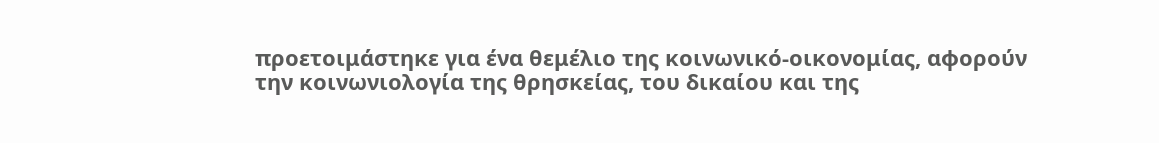προετοιμάστηκε για ένα θεμέλιο της κοινωνικό-οικονομίας, αφορούν την κοινωνιολογία της θρησκείας, του δικαίου και της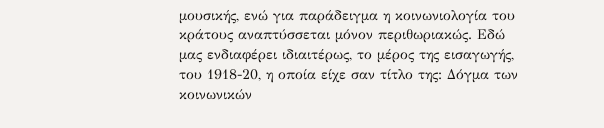μουσικής, ενώ για παράδειγμα η κοινωνιολογία του κράτους αναπτύσσεται μόνον περιθωριακώς. Εδώ μας ενδιαφέρει ιδιαιτέρως, το μέρος της εισαγωγής, του 1918-20, η οποία είχε σαν τίτλο της: Δόγμα των κοινωνικών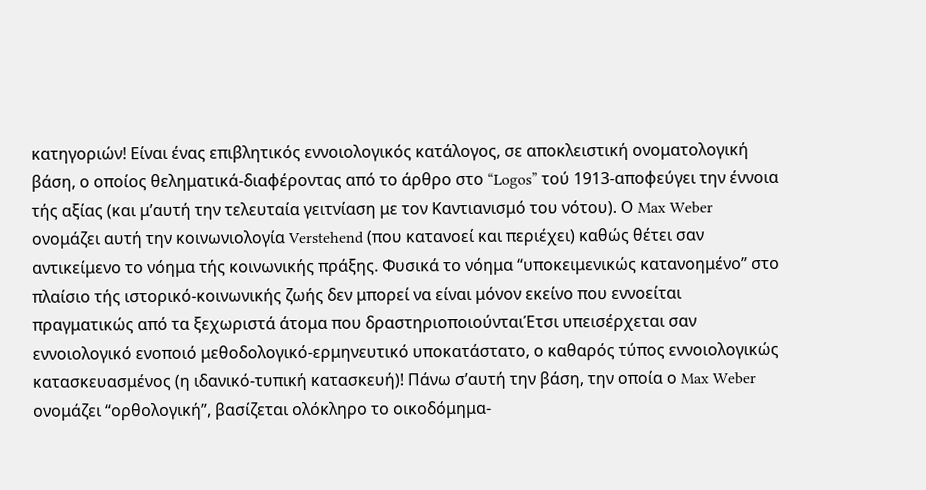κατηγοριών! Είναι ένας επιβλητικός εννοιολογικός κατάλογος, σε αποκλειστική ονοματολογική βάση, ο οποίος θεληματικά-διαφέροντας από το άρθρο στο “Logos” τού 1913-αποφεύγει την έννοια τής αξίας (και μ’αυτή την τελευταία γειτνίαση με τον Καντιανισμό του νότου). Ο Max Weber ονομάζει αυτή την κοινωνιολογία Verstehend (που κατανοεί και περιέχει) καθώς θέτει σαν αντικείμενο το νόημα τής κοινωνικής πράξης. Φυσικά το νόημα “υποκειμενικώς κατανοημένο” στο πλαίσιο τής ιστορικό-κοινωνικής ζωής δεν μπορεί να είναι μόνον εκείνο που εννοείται πραγματικώς από τα ξεχωριστά άτομα που δραστηριοποιούνταιΈτσι υπεισέρχεται σαν εννοιολογικό ενοποιό μεθοδολογικό-ερμηνευτικό υποκατάστατο, ο καθαρός τύπος εννοιολογικώς κατασκευασμένος (η ιδανικό-τυπική κατασκευή)! Πάνω σ’αυτή την βάση, την οποία ο Max Weber ονομάζει “ορθολογική”, βασίζεται ολόκληρο το οικοδόμημα-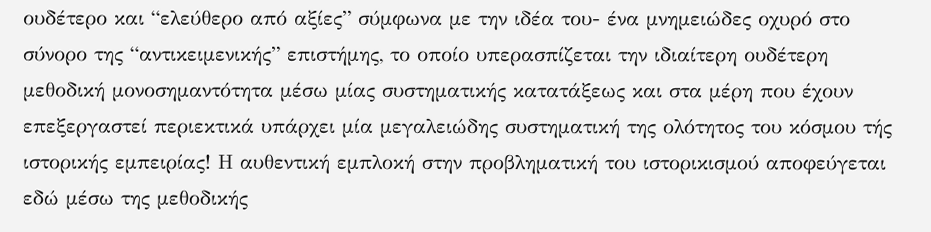ουδέτερο και “ελεύθερο από αξίες” σύμφωνα με την ιδέα του- ένα μνημειώδες οχυρό στο σύνορο της “αντικειμενικής” επιστήμης, το οποίο υπερασπίζεται την ιδιαίτερη ουδέτερη μεθοδική μονοσημαντότητα μέσω μίας συστηματικής κατατάξεως και στα μέρη που έχουν επεξεργαστεί περιεκτικά υπάρχει μία μεγαλειώδης συστηματική της ολότητος του κόσμου τής ιστορικής εμπειρίας! Η αυθεντική εμπλοκή στην προβληματική του ιστορικισμού αποφεύγεται εδώ μέσω της μεθοδικής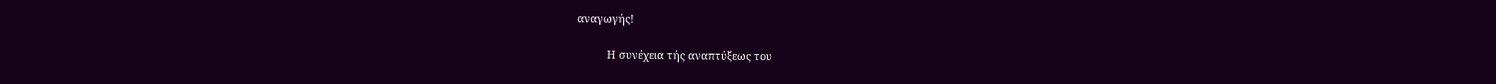αναγωγής!

          Η συνέχεια τής αναπτύξεως του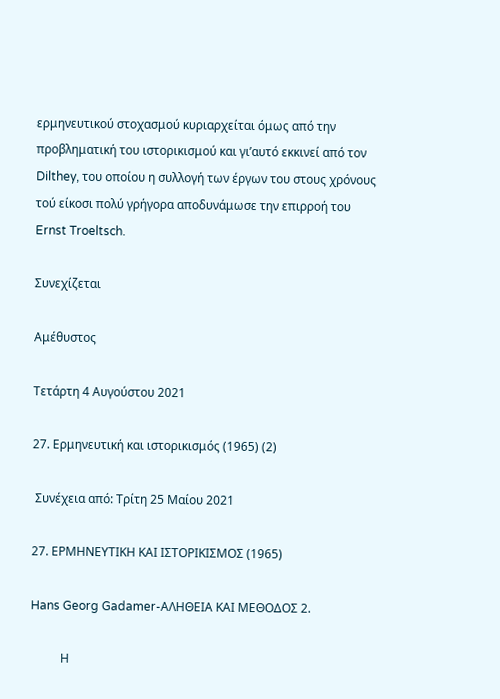ερμηνευτικού στοχασμού κυριαρχείται όμως από την προβληματική του ιστορικισμού και γι’αυτό εκκινεί από τον Dilthey, του οποίου η συλλογή των έργων του στους χρόνους τού είκοσι πολύ γρήγορα αποδυνάμωσε την επιρροή του Ernst Troeltsch.

Συνεχίζεται

Αμέθυστος

Τετάρτη 4 Αυγούστου 2021

27. Ερμηνευτική και ιστορικισμός (1965) (2)

 Συνέχεια από: Tρίτη 25 Μαίου 2021

27. ΕΡΜΗΝΕΥΤΙΚΗ ΚΑΙ ΙΣΤΟΡΙΚΙΣΜΟΣ (1965)

Hans Georg Gadamer-ΑΛΗΘΕΙΑ ΚΑΙ ΜΕΘΟΔΟΣ 2.

          Η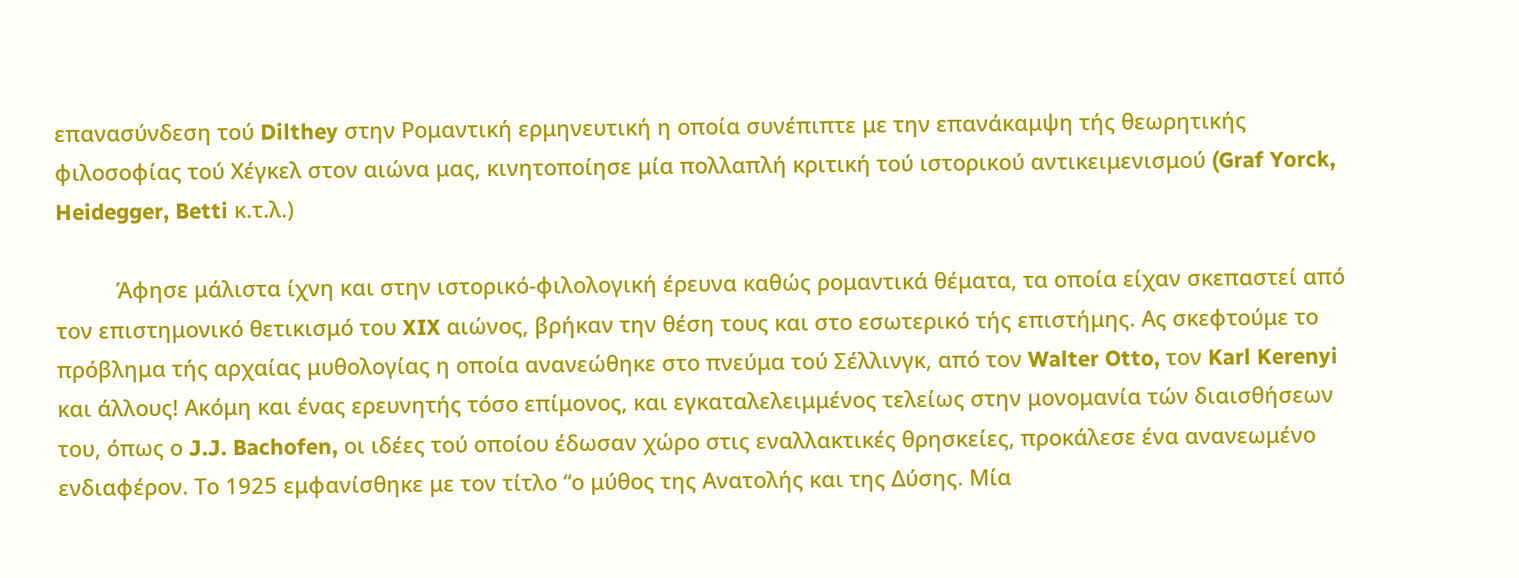επανασύνδεση τού Dilthey στην Ρομαντική ερμηνευτική η οποία συνέπιπτε με την επανάκαμψη τής θεωρητικής φιλοσοφίας τού Χέγκελ στον αιώνα μας, κινητοποίησε μία πολλαπλή κριτική τού ιστορικού αντικειμενισμού (Graf Yorck, Heidegger, Betti κ.τ.λ.)

          Άφησε μάλιστα ίχνη και στην ιστορικό-φιλολογική έρευνα καθώς ρομαντικά θέματα, τα οποία είχαν σκεπαστεί από τον επιστημονικό θετικισμό του XIX αιώνος, βρήκαν την θέση τους και στο εσωτερικό τής επιστήμης. Ας σκεφτούμε το πρόβλημα τής αρχαίας μυθολογίας η οποία ανανεώθηκε στο πνεύμα τού Σέλλινγκ, από τον Walter Otto, τον Karl Kerenyi και άλλους! Ακόμη και ένας ερευνητής τόσο επίμονος, και εγκαταλελειμμένος τελείως στην μονομανία τών διαισθήσεων του, όπως ο J.J. Bachofen, οι ιδέες τού οποίου έδωσαν χώρο στις εναλλακτικές θρησκείες, προκάλεσε ένα ανανεωμένο ενδιαφέρον. Το 1925 εμφανίσθηκε με τον τίτλο “ο μύθος της Ανατολής και της Δύσης. Μία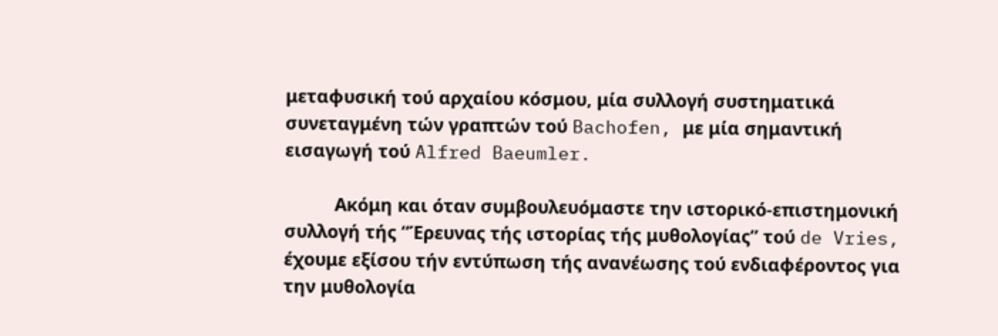μεταφυσική τού αρχαίου κόσμου, μία συλλογή συστηματικά συνεταγμένη τών γραπτών τού Bachofen, με μία σημαντική εισαγωγή τού Alfred Baeumler.

          Ακόμη και όταν συμβουλευόμαστε την ιστορικό-επιστημονική συλλογή τής “Έρευνας τής ιστορίας τής μυθολογίας” τού de Vries, έχουμε εξίσου τήν εντύπωση τής ανανέωσης τού ενδιαφέροντος για την μυθολογία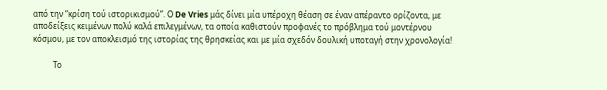από την “κρίση τού ιστορικισμού”. Ο De Vries μάς δίνει μία υπέροχη θέαση σε έναν απέραντο ορίζοντα, με αποδείξεις κειμένων πολύ καλά επιλεγμένων, τα οποία καθιστούν προφανές το πρόβλημα τού μοντέρνου κόσμου, με τον αποκλεισμό της ιστορίας της θρησκείας και με μία σχεδόν δουλική υποταγή στην χρονολογία!

          Το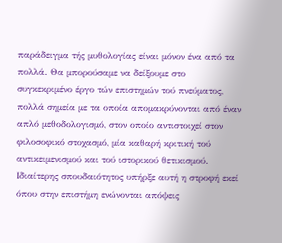παράδειγμα τής μυθολογίας είναι μόνον ένα από τα πολλά. Θα μπορούσαμε να δείξουμε στο συγκεκριμένο έργο τών επιστημών τού πνεύματος, πολλά σημεία με τα οποία απομακρύνονται από έναν απλό μεθοδολογισμό, στον οποίο αντιστοιχεί στον φιλοσοφικό στοχασμό, μία καθαρή κριτική τού αντικειμενισμού και τού ιστορικού θετικισμού. Ιδιαίτερης σπουδαιότητος υπήρξε αυτή η στροφή εκεί όπου στην επιστήμη ενώνονται απόψεις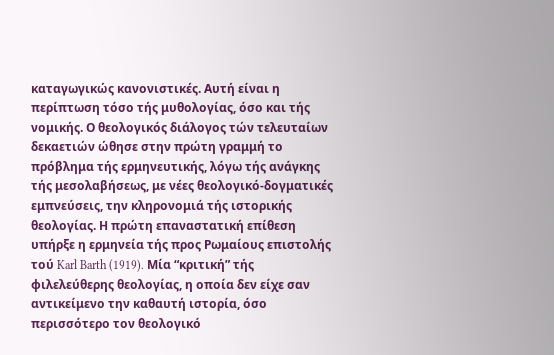καταγωγικώς κανονιστικές. Αυτή είναι η περίπτωση τόσο τής μυθολογίας, όσο και τής νομικής. Ο θεολογικός διάλογος τών τελευταίων δεκαετιών ώθησε στην πρώτη γραμμή το πρόβλημα τής ερμηνευτικής, λόγω τής ανάγκης τής μεσολαβήσεως, με νέες θεολογικό-δογματικές εμπνεύσεις, την κληρονομιά τής ιστορικής θεολογίας. Η πρώτη επαναστατική επίθεση υπήρξε η ερμηνεία τής προς Ρωμαίους επιστολής τού Karl Barth (1919). Μία “κριτική” τής φιλελεύθερης θεολογίας, η οποία δεν είχε σαν αντικείμενο την καθαυτή ιστορία, όσο περισσότερο τον θεολογικό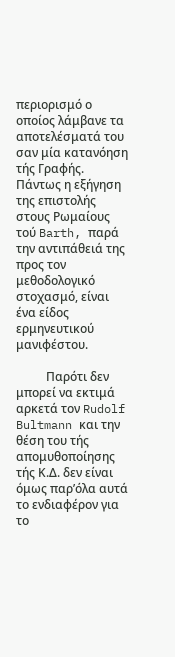περιορισμό ο οποίος λάμβανε τα αποτελέσματά του σαν μία κατανόηση τής Γραφής. Πάντως η εξήγηση της επιστολής στους Ρωμαίους τού Barth, παρά την αντιπάθειά της προς τον μεθοδολογικό στοχασμό, είναι ένα είδος ερμηνευτικού μανιφέστου.

          Παρότι δεν μπορεί να εκτιμά αρκετά τον Rudolf Bultmann και την θέση του τής απομυθοποίησης τής Κ.Δ. δεν είναι όμως παρ’όλα αυτά το ενδιαφέρον για το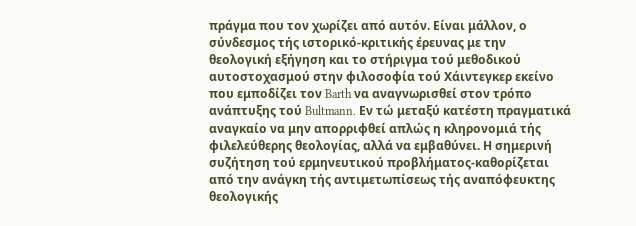πράγμα που τον χωρίζει από αυτόν. Είναι μάλλον, ο σύνδεσμος τής ιστορικό-κριτικής έρευνας με την θεολογική εξήγηση και το στήριγμα τού μεθοδικού αυτοστοχασμού στην φιλοσοφία τού Χάιντεγκερ εκείνο που εμποδίζει τον Barth να αναγνωρισθεί στον τρόπο ανάπτυξης τού Bultmann. Εν τώ μεταξύ κατέστη πραγματικά αναγκαίο να μην απορριφθεί απλώς η κληρονομιά τής φιλελεύθερης θεολογίας, αλλά να εμβαθύνει. Η σημερινή συζήτηση τού ερμηνευτικού προβλήματος-καθορίζεται από την ανάγκη τής αντιμετωπίσεως τής αναπόφευκτης θεολογικής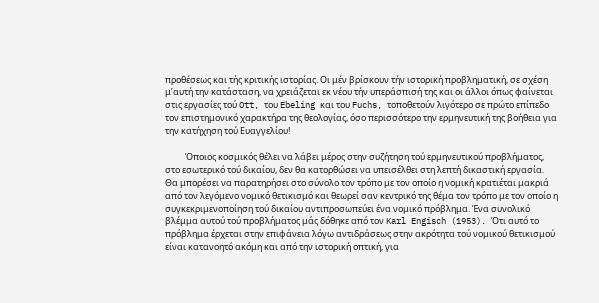προθέσεως και τής κριτικής ιστορίας. Οι μέν βρίσκουν τήν ιστορική προβληματική, σε σχέση μ’αυτή την κατάσταση, να χρειάζεται εκ νέου τήν υπεράσπισή της και οι άλλοι όπως φαίνεται στις εργασίες τού Ott, του Ebeling και του Fuchs, τοποθετούν λιγότερο σε πρώτο επίπεδο τον επιστημονικό χαρακτήρα της θεολογίας, όσο περισσότερο την ερμηνευτική της βοήθεια για την κατήχηση τού Ευαγγελίου!

          Όποιος κοσμικός θέλει να λάβει μέρος στην συζήτηση τού ερμηνευτικού προβλήματος, στο εσωτερικό τού δικαίου, δεν θα κατορθώσει να υπεισέλθει στη λεπτή δικαστική εργασία. Θα μπορέσει να παρατηρήσει στο σύνολο τον τρόπο με τον οποίο η νομική κρατιέται μακριά από τον λεγόμενο νομικό θετικισμό και θεωρεί σαν κεντρικό της θέμα τον τρόπο με τον οποίο η συγκεκριμενοποίηση τού δικαίου αντιπροσωπεύει ένα νομικό πρόβλημα. Ένα συνολικό βλέμμα αυτού τού προβλήματος μάς δόθηκε από τον Karl Engisch (1953). Ότι αυτό το πρόβλημα έρχεται στην επιφάνεια λόγω αντιδράσεως στην ακρότητα τού νομικού θετικισμού είναι κατανοητό ακόμη και από την ιστορική οπτική, για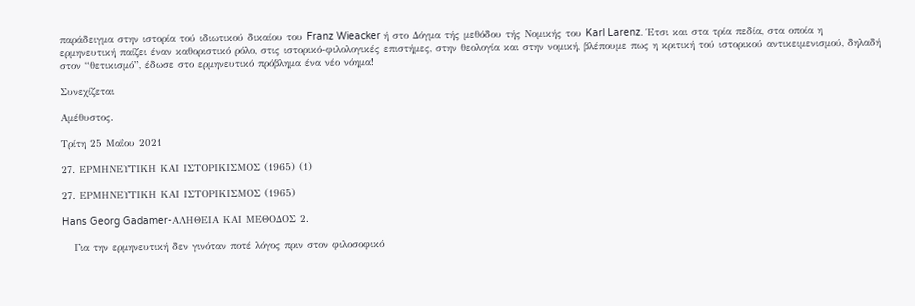παράδειγμα στην ιστορία τού ιδιωτικού δικαίου του Franz Wieacker ή στο Δόγμα τής μεθόδου τής Νομικής του Karl Larenz. Έτσι και στα τρία πεδία, στα οποία η ερμηνευτική παίζει έναν καθοριστικό ρόλο, στις ιστορικό-φιλολογικές επιστήμες, στην θεολογία και στην νομική, βλέπουμε πως η κριτική τού ιστορικού αντικειμενισμού, δηλαδή στον “θετικισμό”, έδωσε στο ερμηνευτικό πρόβλημα ένα νέο νόημα!

Συνεχίζεται

Αμέθυστος.

Τρίτη 25 Μαΐου 2021

27. ΕΡΜΗΝΕΥΤΙΚΗ ΚΑΙ ΙΣΤΟΡΙΚΙΣΜΟΣ (1965) (1)

27. ΕΡΜΗΝΕΥΤΙΚΗ ΚΑΙ ΙΣΤΟΡΙΚΙΣΜΟΣ (1965)

Hans Georg Gadamer-ΑΛΗΘΕΙΑ ΚΑΙ ΜΕΘΟΔΟΣ 2.

   Για την ερμηνευτική δεν γινόταν ποτέ λόγος πριν στον φιλοσοφικό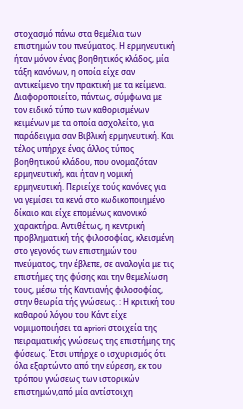στοχασμό πάνω στα θεμέλια των επιστημών του πνεύματος. Η ερμηνευτική ήταν μόνον ένας βοηθητικός κλάδος, μία τάξη κανόνων, η οποία είχε σαν αντικείμενο την πρακτική με τα κείμενα. Διαφοροποιείτο, πάντως, σύμφωνα με τον ειδικό τύπο των καθορισμένων κειμένων με τα οποία ασχολείτο, για παράδειγμα σαν Βιβλική ερμηνευτική. Και τέλος υπήρχε ένας άλλος τύπος βοηθητικού κλάδου, που ονομαζόταν ερμηνευτική, και ήταν η νομική ερμηνευτική. Περιείχε τούς κανόνες για να γεμίσει τα κενά στο κωδικοποιημένο δίκαιο και είχε επομένως κανονικό χαρακτήρα. Αντιθέτως, η κεντρική προβληματική τής φιλοσοφίας, κλεισμένη στο γεγονός των επιστημών του πνεύματος, την έβλεπε, σε αναλογία με τις επιστήμες της φύσης και την θεμελίωση τους, μέσω τής Καντιανής φιλοσοφίας, στην θεωρία τής γνώσεως. : Η κριτική του καθαρού λόγου του Κάντ είχε νομιμοποιήσει τα apriori στοιχεία της πειραματικής γνώσεως της επιστήμης της φύσεως. Έτσι υπήρχε ο ισχυρισμός ότι όλα εξαρτώντο από την εύρεση, εκ του τρόπου γνώσεως των ιστορικών επιστημών,από μία αντίστοιχη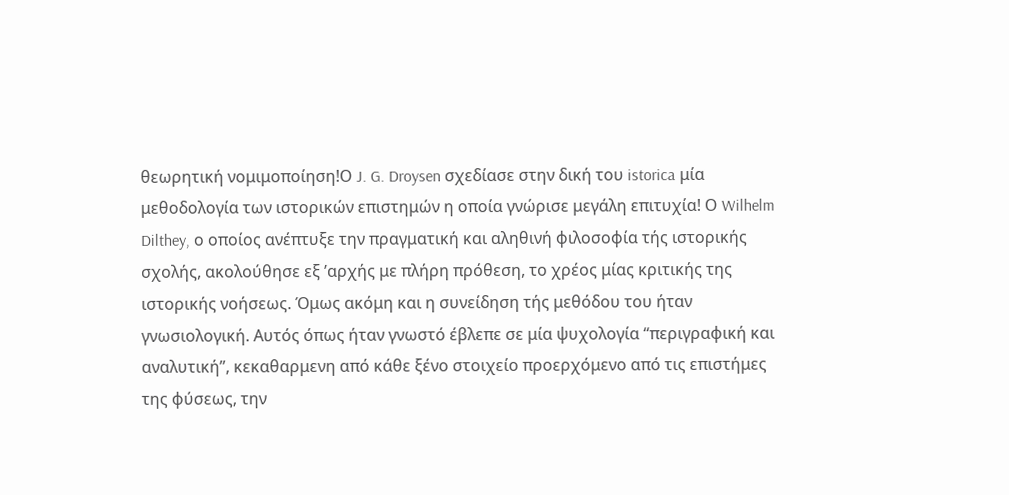θεωρητική νομιμοποίηση!Ο J. G. Droysen σχεδίασε στην δική του istorica μία μεθοδολογία των ιστορικών επιστημών η οποία γνώρισε μεγάλη επιτυχία! Ο Wilhelm Dilthey, ο οποίος ανέπτυξε την πραγματική και αληθινή φιλοσοφία τής ιστορικής σχολής, ακολούθησε εξ ’αρχής με πλήρη πρόθεση, το χρέος μίας κριτικής της ιστορικής νοήσεως. Όμως ακόμη και η συνείδηση τής μεθόδου του ήταν γνωσιολογική. Αυτός όπως ήταν γνωστό έβλεπε σε μία ψυχολογία “περιγραφική και αναλυτική”, κεκαθαρμενη από κάθε ξένο στοιχείο προερχόμενο από τις επιστήμες της φύσεως, την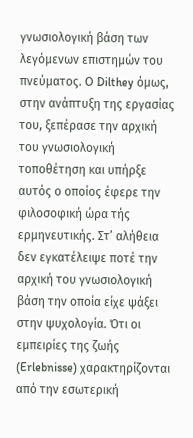γνωσιολογική βάση των λεγόμενων επιστημών του πνεύματος. O Dilthey όμως, στην ανάπτυξη της εργασίας του, ξεπέρασε την αρχική του γνωσιολογική τοποθέτηση και υπήρξε αυτός ο οποίος έφερε την φιλοσοφική ώρα τής ερμηνευτικής. Στ’ αλήθεια δεν εγκατέλειψε ποτέ την αρχική του γνωσιολογική βάση την οποία είχε ψάξει στην ψυχολογία. Ότι οι εμπειρίες της ζωής (Erlebnisse) χαρακτηρίζονται από την εσωτερική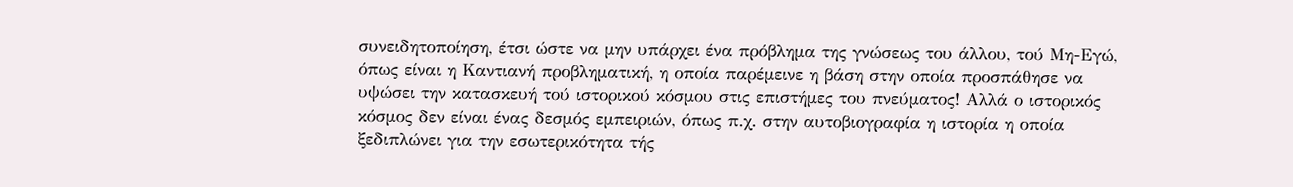συνειδητοποίηση, έτσι ώστε να μην υπάρχει ένα πρόβλημα της γνώσεως του άλλου, τού Μη-Εγώ, όπως είναι η Καντιανή προβληματική, η οποία παρέμεινε η βάση στην οποία προσπάθησε να υψώσει την κατασκευή τού ιστορικού κόσμου στις επιστήμες του πνεύματος! Αλλά ο ιστορικός κόσμος δεν είναι ένας δεσμός εμπειριών, όπως π.χ. στην αυτοβιογραφία η ιστορία η οποία ξεδιπλώνει για την εσωτερικότητα τής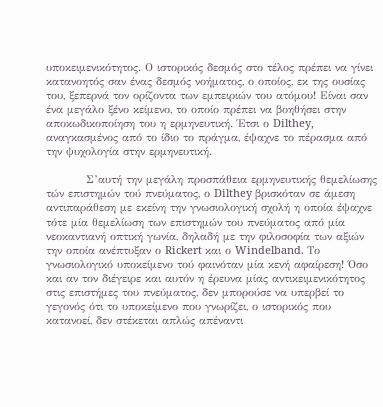υποκειμενικότητος. Ο ιστορικός δεσμός στο τέλος πρέπει να γίνει κατανοητός σαν ένας δεσμός νοήματος, ο οποίος, εκ της ουσίας του, ξεπερνά τον ορίζοντα των εμπειριών του ατόμου! Είναι σαν ένα μεγάλο ξένο κείμενο, το οποίο πρέπει να βοηθήσει στην αποκωδικοποίηση του η ερμηνευτική. Έτσι ο Dilthey, αναγκασμένος από το ίδιο το πράγμα, έψαχνε το πέρασμα από την ψυχολογία στην ερμηνευτική.

          Σ’αυτή την μεγάλη προσπάθεια ερμηνευτικής θεμελίωσης τών επιστημών τού πνεύματος, ο Dilthey βρισκόταν σε άμεση αντιπαράθεση με εκείνη την γνωσιολογική σχολή η οποία έψαχνε τότε μία θεμελίωση των επιστημών του πνεύματος από μία νεοκαντιανή οπτική γωνία, δηλαδή με την φιλοσοφία των αξιών την οποία ανέπτυξαν ο Rickert και ο Windelband. Το γνωσιολογικό υποκείμενο τού φαινόταν μία κενή αφαίρεση! Όσο και αν τον διέγειρε και αυτόν η έρευνα μίας αντικειμενικότητος στις επιστήμες του πνεύματος, δεν μπορούσε να υπερβεί το γεγονός ότι το υποκείμενο που γνωρίζει, ο ιστορικός που κατανοεί, δεν στέκεται απλώς απέναντι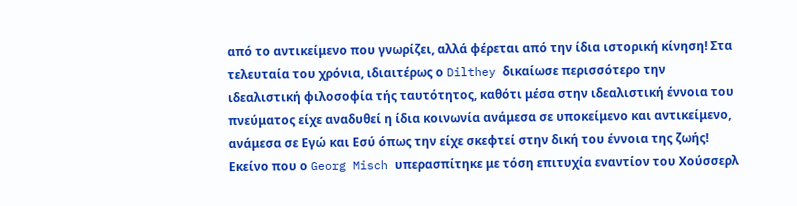από το αντικείμενο που γνωρίζει, αλλά φέρεται από την ίδια ιστορική κίνηση! Στα τελευταία του χρόνια, ιδιαιτέρως ο Dilthey δικαίωσε περισσότερο την ιδεαλιστική φιλοσοφία τής ταυτότητος, καθότι μέσα στην ιδεαλιστική έννοια του πνεύματος είχε αναδυθεί η ίδια κοινωνία ανάμεσα σε υποκείμενο και αντικείμενο, ανάμεσα σε Εγώ και Εσύ όπως την είχε σκεφτεί στην δική του έννοια της ζωής! Εκείνο που ο Georg Misch υπερασπίτηκε με τόση επιτυχία εναντίον του Χούσσερλ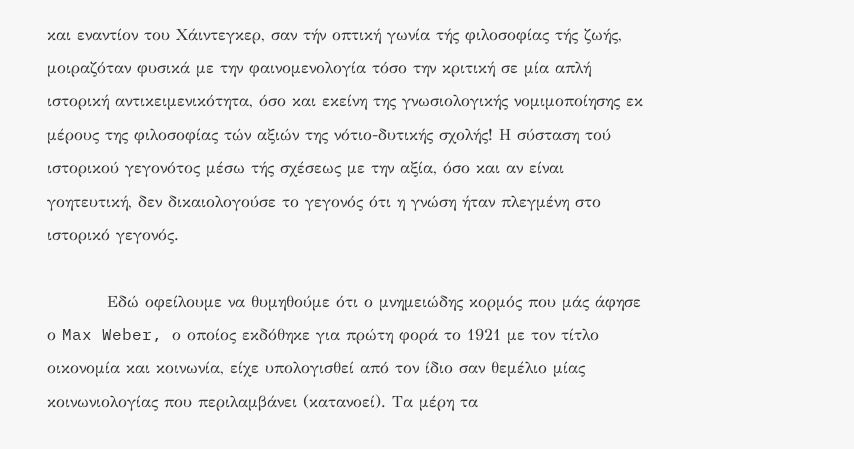και εναντίον του Χάιντεγκερ, σαν τήν οπτική γωνία τής φιλοσοφίας τής ζωής, μοιραζόταν φυσικά με την φαινομενολογία τόσο την κριτική σε μία απλή ιστορική αντικειμενικότητα, όσο και εκείνη της γνωσιολογικής νομιμοποίησης εκ μέρους της φιλοσοφίας τών αξιών της νότιο-δυτικής σχολής! Η σύσταση τού ιστορικού γεγονότος μέσω τής σχέσεως με την αξία, όσο και αν είναι γοητευτική, δεν δικαιολογούσε το γεγονός ότι η γνώση ήταν πλεγμένη στο ιστορικό γεγονός.

          Εδώ οφείλουμε να θυμηθούμε ότι ο μνημειώδης κορμός που μάς άφησε ο Max Weber, ο οποίος εκδόθηκε για πρώτη φορά το 1921 με τον τίτλο οικονομία και κοινωνία, είχε υπολογισθεί από τον ίδιο σαν θεμέλιο μίας κοινωνιολογίας που περιλαμβάνει (κατανοεί). Τα μέρη τα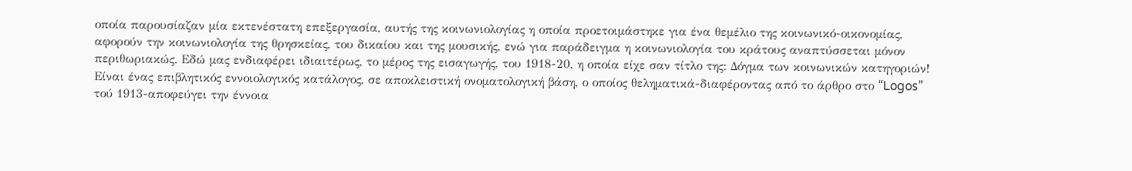οποία παρουσίαζαν μία εκτενέστατη επεξεργασία, αυτής της κοινωνιολογίας η οποία προετοιμάστηκε για ένα θεμέλιο της κοινωνικό-οικονομίας, αφορούν την κοινωνιολογία της θρησκείας, του δικαίου και της μουσικής, ενώ για παράδειγμα η κοινωνιολογία του κράτους αναπτύσσεται μόνον περιθωριακώς. Εδώ μας ενδιαφέρει ιδιαιτέρως, το μέρος της εισαγωγής, του 1918-20, η οποία είχε σαν τίτλο της: Δόγμα των κοινωνικών κατηγοριών! Είναι ένας επιβλητικός εννοιολογικός κατάλογος, σε αποκλειστική ονοματολογική βάση, ο οποίος θεληματικά-διαφέροντας από το άρθρο στο “Logos” τού 1913-αποφεύγει την έννοια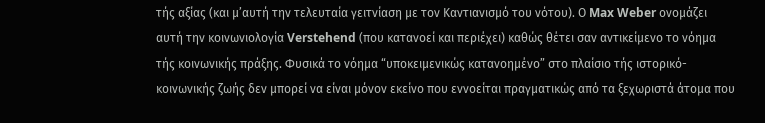τής αξίας (και μ’αυτή την τελευταία γειτνίαση με τον Καντιανισμό του νότου). Ο Max Weber ονομάζει αυτή την κοινωνιολογία Verstehend (που κατανοεί και περιέχει) καθώς θέτει σαν αντικείμενο το νόημα τής κοινωνικής πράξης. Φυσικά το νόημα “υποκειμενικώς κατανοημένο” στο πλαίσιο τής ιστορικό-κοινωνικής ζωής δεν μπορεί να είναι μόνον εκείνο που εννοείται πραγματικώς από τα ξεχωριστά άτομα που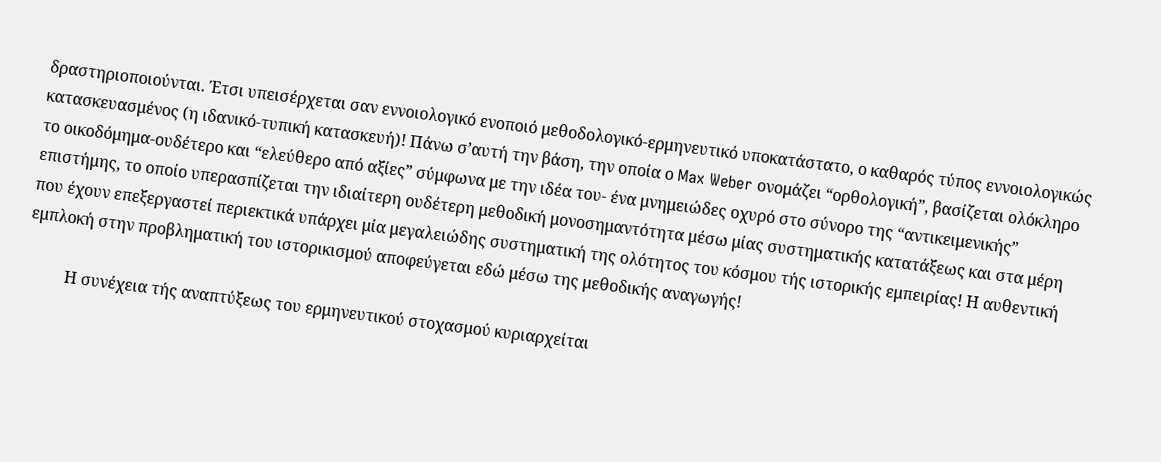δραστηριοποιούνται. Έτσι υπεισέρχεται σαν εννοιολογικό ενοποιό μεθοδολογικό-ερμηνευτικό υποκατάστατο, ο καθαρός τύπος εννοιολογικώς κατασκευασμένος (η ιδανικό-τυπική κατασκευή)! Πάνω σ’αυτή την βάση, την οποία ο Max Weber ονομάζει “ορθολογική”, βασίζεται ολόκληρο το οικοδόμημα-ουδέτερο και “ελεύθερο από αξίες” σύμφωνα με την ιδέα του- ένα μνημειώδες οχυρό στο σύνορο της “αντικειμενικής” επιστήμης, το οποίο υπερασπίζεται την ιδιαίτερη ουδέτερη μεθοδική μονοσημαντότητα μέσω μίας συστηματικής κατατάξεως και στα μέρη που έχουν επεξεργαστεί περιεκτικά υπάρχει μία μεγαλειώδης συστηματική της ολότητος του κόσμου τής ιστορικής εμπειρίας! Η αυθεντική εμπλοκή στην προβληματική του ιστορικισμού αποφεύγεται εδώ μέσω της μεθοδικής αναγωγής!

          Η συνέχεια τής αναπτύξεως του ερμηνευτικού στοχασμού κυριαρχείται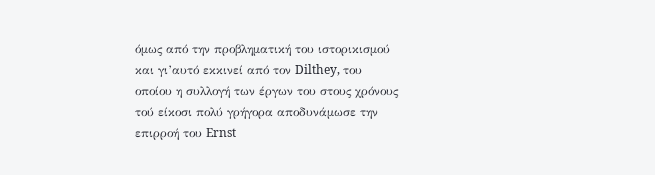όμως από την προβληματική του ιστορικισμού και γι’αυτό εκκινεί από τον Dilthey, του οποίου η συλλογή των έργων του στους χρόνους τού είκοσι πολύ γρήγορα αποδυνάμωσε την επιρροή του Ernst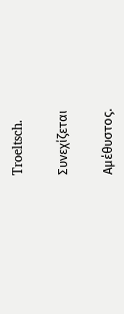Troeltsch.

Συνεχίζεται

Αμέθυστος.